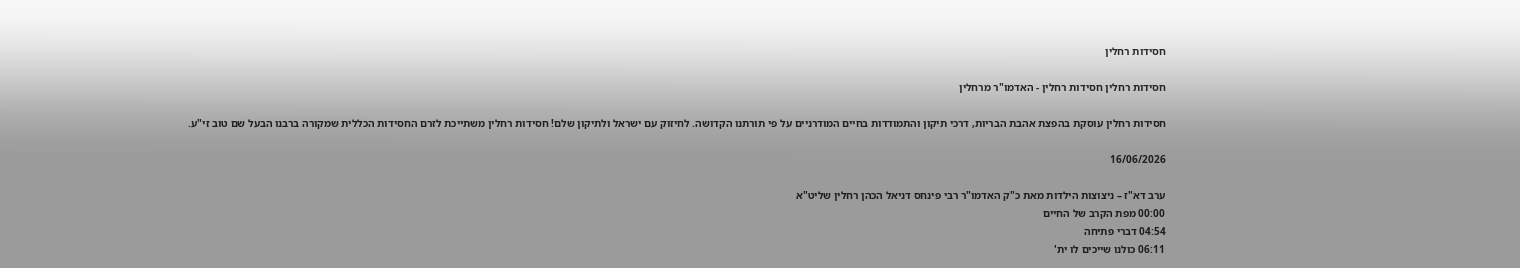חסידות רחלין

חסידות רחלין חסידות רחלין - האדמו"ר מרחלין

חסידות רחלין עוסקת בהפצת אהבת הבריות, דרכי תיקון והתמודדות בחיים המודרניים על פי תורתנו הקדושה. לחיזוק עם ישראל ולתיקון שלם! חסידות רחלין משתייכת לזרם החסידות הכללית שמקורה ברבנו הבעל שם טוב זי"ע.

16/06/2026

ערב דא"ז – ניצוצות הילדות מאת כ"ק האדמו"ר רבי פינחס דניאל הכהן רחלין שליט"א
00:00 מפת הקרב של החיים
04:54 דברי פתיחה
06:11 כולנו שייכים לו ית'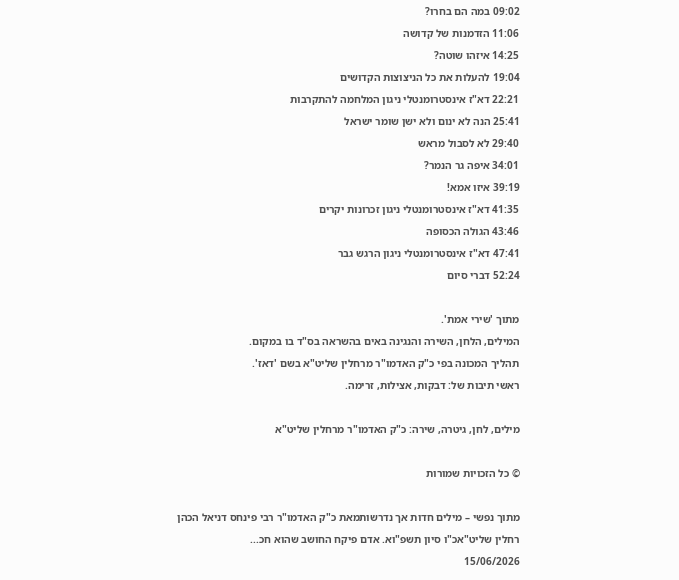09:02 במה הם בחרו?
11:06 הזדמנות של קדושה
14:25 איזהו שוטה?
19:04 להעלות את כל הניצוצות הקדושים
22:21 דא"ז אינסטרומנטלי ניגון המלחמה להתקרבות
25:41 הנה לא ינום ולא ישן שומר ישראל
29:40 לא לסבול מראש
34:01 איפה גר הנמר?
39:19 איזו אמא!
41:35 דא"ז אינסטרומנטלי ניגון זכרונות יקרים
43:46 הגולה הכסופה
47:41 דא"ז אינסטרומנטלי ניגון הרגש גבר
52:24 דברי סיום

מתוך 'שירי אמת'.
המילים, הלחן, השירה והנגינה באים בהשראה בס"ד בו במקום.
תהליך המכונה בפי כ"ק האדמו"ר מרחלין שליט"א בשם 'דאז'.
ראשי תיבות של: דבקות, אצילות, זרימה.

מילים, לחן, גיטרה, שירה: כ"ק האדמו"ר מרחלין שליט"א

© כל הזכויות שמורות

מתוך נפשי – מילים חדות אך נדרשותמאת כ"ק האדמו"ר רבי פינחס דניאל הכהן רחלין שליט"אכ"ו סיון תשפ"וא. אדם פיקח החושב שהוא חכ...
15/06/2026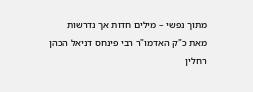מתוך נפשי – מילים חדות אך נדרשות
מאת כ"ק האדמו"ר רבי פינחס דניאל הכהן רחלין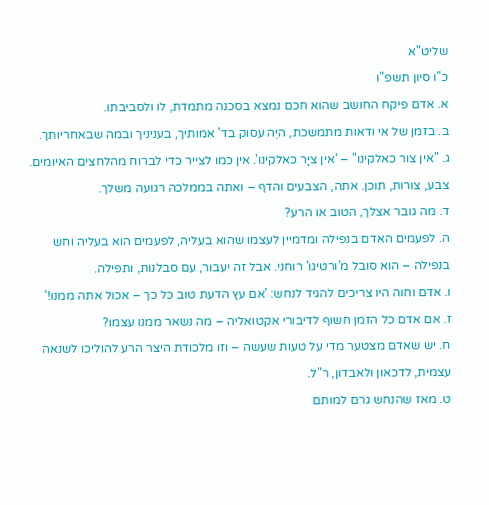שליט"א
כ"ו סיון תשפ"ו
א. אדם פיקח החושב שהוא חכם נמצא בסכנה מתמדת, לו ולסביבתו.
ב. בזמן של אי ודאות מתמשכת, היֵה עסוק בד' אמותיך, בעניניך ובמה שבאחריותך.
ג. "אין צור כאלקינו" – 'אין ציָּר כאלקינו'. אין כמו לצייר כדי לברוח מהלחצים האיומים. צבע, צורות, תוכן. אתה, הצבעים והדף – ואתה בממלכה רגועה משלך.
ד. מה גובר אצלך, הטוב או הרע?
ה. לפעמים האדם בנפילה ומדמיין לעצמו שהוא בעליה, לפעמים הוא בעליה וחש בנפילה – הוא סובל מ'ורטיגו' רוחני. אבל זה יעבור, עם סבלנות, ותפילה.
ו. אדם וחוה היו צריכים להגיד לנחש: 'אם עץ הדעת טוב כל כך – אכול אתה ממנו!'
ז. אם אדם כל הזמן חשוף לדיבורי אקטואליה – מה נשאר ממנו עצמו?
ח. יש שאדם מצטער מדי על טעות שעשה – וזו מלכודת היצר הרע להוליכו לשנאה עצמית, לדכאון ולאבדון, ר"ל.
ט. מאז שהנחש גרם למותם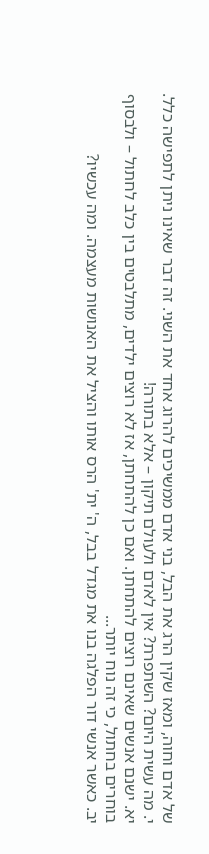של אדם וחוה, ומאז שקין הרג את הבל, בני אדם ממשיכים להרוג אחד את השני. זה דבר שאינו ניתן לתפישה כלל.
י. מה עשית היום? השתפרת? אין לאדם ולעולם תיקון – אלא בתורה!
יא. ישנם אנשים שאינם רוצים להתחתן. ואם כן להתחתן, אז לא רוצים ילדים, מתלבטים בין כלב לחתול – ולבסוף בוחרים בחתול, כי זה נוח יותר...
יב. כאשר אנשי דור הפלגה בנו את מגדל בבל, ה' ית' הרס אותו והציל את האנושות מעצמה. ומה עכשיו?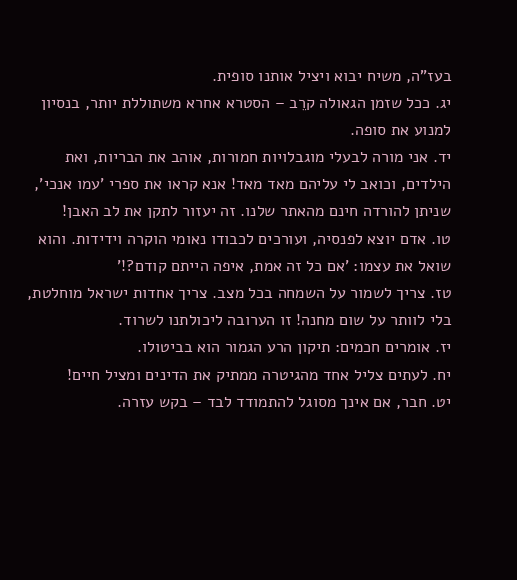בעז"ה, משיח יבוא ויציל אותנו סופית.
יג. ככל שזמן הגאולה קרֵב – הסטרא אחרא משתוללת יותר, בנסיון למנוע את סופה.
יד. אני מורה לבעלי מוגבלויות חמורות, אוהב את הבריות, ואת הילדים, וכואב לי עליהם מאד מאד! אנא קראו את ספרי 'עמו אנכי', שניתן להורדה חינם מהאתר שלנו. זה יעזור לתקן את לב האבן!
טו. אדם יוצא לפנסיה, ועורכים לכבודו נאומי הוקרה וידידות. והוא שואל את עצמו: 'אם כל זה אמת, איפה הייתם קודם?!'
טז. צריך לשמור על השמחה בכל מצב. צריך אחדות ישראל מוחלטת, בלי לוותר על שום מחנה! זו הערובה ליכולתנו לשרוד.
יז. אומרים חכמים: תיקון הרע הגמור הוא בביטולו.
יח. לעתים צליל אחד מהגיטרה ממתיק את הדינים ומציל חיים!
יט. חבר, אם אינך מסוגל להתמודד לבד – בקש עזרה.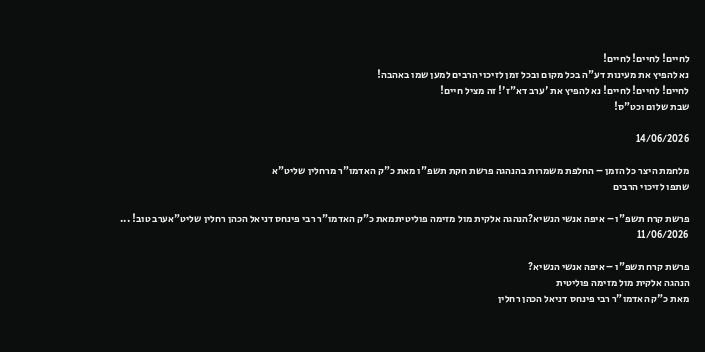לחיים! לחיים! לחיים!
נא להפיץ את מעינות דע"ה בכל מקום ובכל זמן לזיכוי הרבים למען שמו באהבה!
לחיים! לחיים! לחיים! נא להפיץ את 'ערב דא"ז'! זה מציל חיים!
שבת שלום וכט"ס!

14/06/2026

מלחמת היצר כל הזמן – החלפת משמרות בהנהגה פרשת חקת תשפ"ו מאת כ"ק האדמו"ר מרחלין שליט"א
שתפו לזיכוי הרבים

פרשת קרח תשפ"ו – איפה אנשי הנשיא?הנהגה אלקית מול מזימה פוליטיתמאת כ"ק האדמו"ר רבי פינחס דניאל הכהן רחלין שליט"אערב טוב! ...
11/06/2026

פרשת קרח תשפ"ו – איפה אנשי הנשיא?
הנהגה אלקית מול מזימה פוליטית
מאת כ"ק האדמו"ר רבי פינחס דניאל הכהן רחלין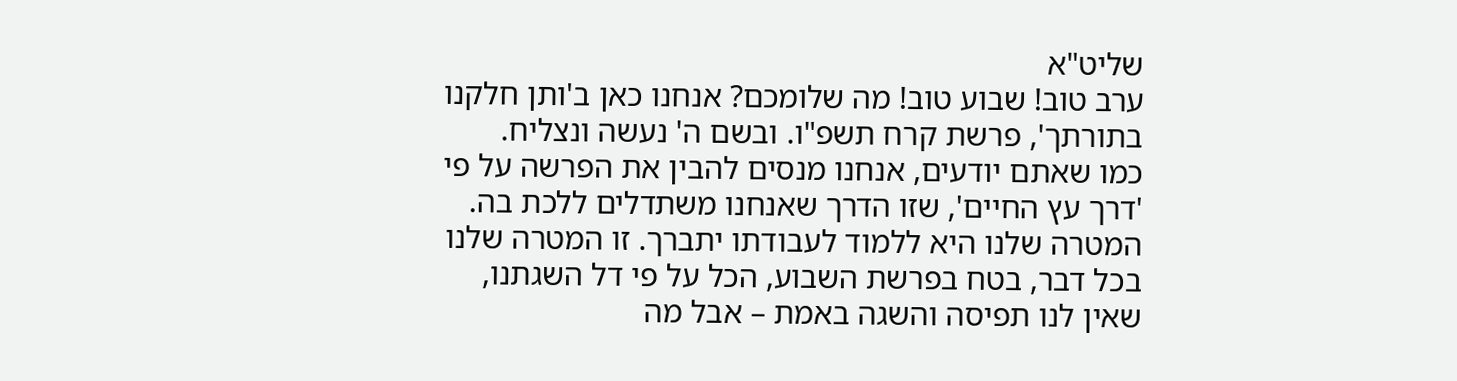שליט"א
ערב טוב! שבוע טוב! מה שלומכם? אנחנו כאן ב'ותן חלקנו בתורתך', פרשת קרח תשפ"ו. ובשם ה' נעשה ונצליח.
כמו שאתם יודעים, אנחנו מנסים להבין את הפרשה על פי 'דרך עץ החיים', שזו הדרך שאנחנו משתדלים ללכת בה. המטרה שלנו היא ללמוד לעבודתו יתברך. זו המטרה שלנו בכל דבר, בטח בפרשת השבוע, הכל על פי דל השגתנו, שאין לנו תפיסה והשגה באמת – אבל מה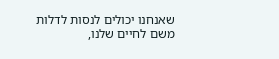שאנחנו יכולים לנסות לדלות משם לחיים שלנו,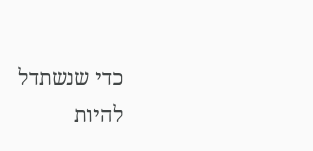כדי שנשתדל להיות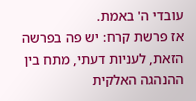עובדי ה' באמת.
אז פרשת קרח: יש פה בפרשה הזאת, לעניות דעתי, מתח בין ההנהגה האלקית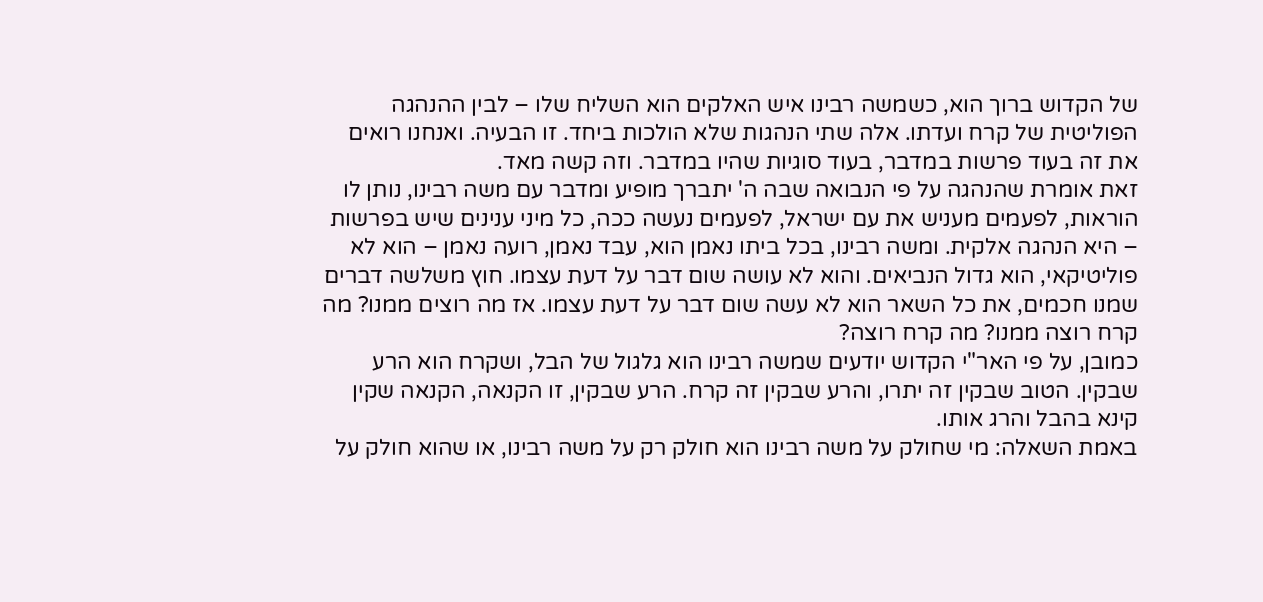של הקדוש ברוך הוא, כשמשה רבינו איש האלקים הוא השליח שלו – לבין ההנהגה הפוליטית של קרח ועדתו. אלה שתי הנהגות שלא הולכות ביחד. זו הבעיה. ואנחנו רואים את זה בעוד פרשות במדבר, בעוד סוגיות שהיו במדבר. וזה קשה מאד.
זאת אומרת שהנהגה על פי הנבואה שבה ה' יתברך מופיע ומדבר עם משה רבינו, נותן לו הוראות, לפעמים מעניש את עם ישראל, לפעמים נעשה ככה, כל מיני ענינים שיש בפרשות – היא הנהגה אלקית. ומשה רבינו, בכל ביתו נאמן הוא, עבד נאמן, רועה נאמן – הוא לא פוליטיקאי, הוא גדול הנביאים. והוא לא עושה שום דבר על דעת עצמו. חוץ משלשה דברים שמנו חכמים, את כל השאר הוא לא עשה שום דבר על דעת עצמו. אז מה רוצים ממנו? מה קרח רוצה ממנו? מה קרח רוצה?
כמובן, על פי האר"י הקדוש יודעים שמשה רבינו הוא גלגול של הבל, ושקרח הוא הרע שבקין. הטוב שבקין זה יתרו, והרע שבקין זה קרח. הרע שבקין, זו הקנאה, הקנאה שקין קינא בהבל והרג אותו.
באמת השאלה: מי שחולק על משה רבינו הוא חולק רק על משה רבינו, או שהוא חולק על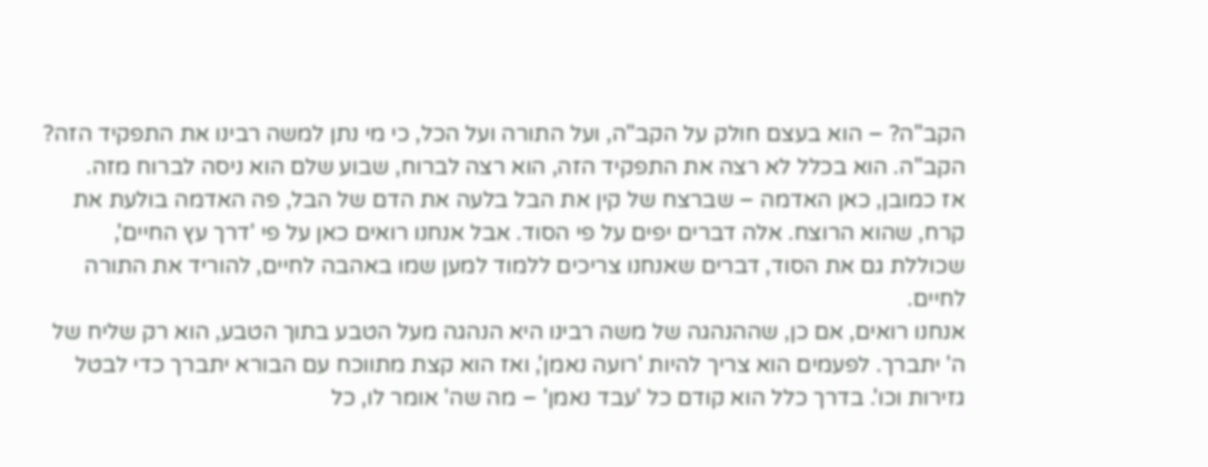הקב"ה? – הוא בעצם חולק על הקב"ה, ועל התורה ועל הכל, כי מי נתן למשה רבינו את התפקיד הזה? הקב"ה. הוא בכלל לא רצה את התפקיד הזה, הוא רצה לברוח, שבוע שלם הוא ניסה לברוח מזה.
אז כמובן, כאן האדמה – שברצח של קין את הבל בלעה את הדם של הבל, פה האדמה בולעת את קרח, שהוא הרוצח. אלה דברים יפים על פי הסוד. אבל אנחנו רואים כאן על פי 'דרך עץ החיים', שכוללת גם את הסוד, דברים שאנחנו צריכים ללמוד למען שמו באהבה לחיים, להוריד את התורה לחיים.
אנחנו רואים, אם כן, שההנהגה של משה רבינו היא הנהגה מעל הטבע בתוך הטבע, הוא רק שליח של ה' יתברך. לפעמים הוא צריך להיות 'רועה נאמן', ואז הוא קצת מתווכח עם הבורא יתברך כדי לבטל גזירות וכו'. בדרך כלל הוא קודם כל 'עבד נאמן' – מה שה' אומר לו, כל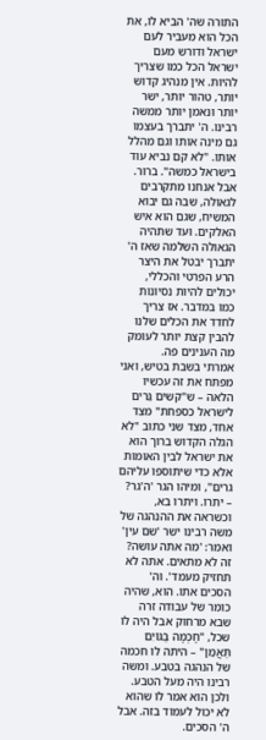התורה שה' הביא לו, את הכל הוא מעביר לעם ישראל ודורש מעם ישראל הכל כמו שצריך להיות. אין מנהיג קדוש יותר, טהור יותר, ישר יותר ונאמן יותר ממשה רבינו. ה' יתברך בעצמו גם מינה אותו וגם מהלל אותו. "לא קם נביא עוד בישראל כמשה". ברור.
אבל אנחנו מתקרבים לגאולה, שבה גם יבוא המשיח, שגם הוא איש האלקים. ועד שתהיה הגאולה השלמה שאז ה' יתברך יבטל את היצר הרע הפרטי והכללי, יכולים להיות נסיונות כמו במדבר. אז צריך לחדד את הכלים שלנו להבין קצת יותר לעומק מה הענינים פה.
אמרתי בשבת בטיש, ואני מפתח את זה עכשיו הלאה – ש"קשים גֵרים לישראל כספחת" מצד אחד, מצד שני כתוב "לא הגלה הקדוש ברוך הוא את ישראל לבין האומות אלא כדי שיתוספו עליהם גרים", ומיהו הגר 'ה'גר? – יתרו. ויתרו בא, וכשראה את ההנהגה של משה רבינו ישר 'שם עין' ואמר: 'מה אתה עושה? זה לא מתאים. אתה לא תחזיק מעמד'. וה' הסכים אתו. הוא, שהיה כומר של עבודה זרה שבא מרחוק אבל היה לו שכל, "חָכְמָה בַּגּוֹיִם תַּאֲמֵן" – היתה לו חכמה של הנהגה בטבע. ומשה רבינו היה מעל הטבע. ולכן הוא אמר לו שהוא לא יכול לעמוד בזה. אבל ה' הסכים.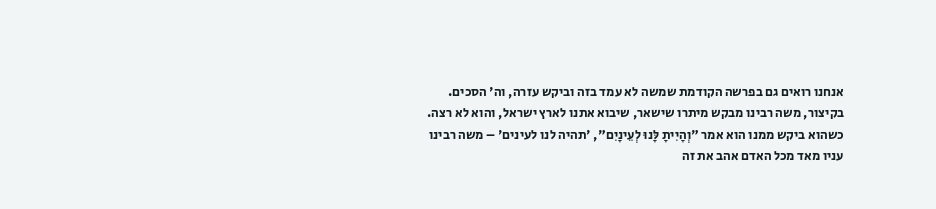אנחנו רואים גם בפרשה הקודמת שמשה לא עמד בזה וביקש עזרה, וה' הסכים.
בקיצור, משה רבינו מבקש מיתרו שישאר, שיבוא אתנו לארץ ישראל, והוא לא רצה. כשהוא ביקש ממנו הוא אמר "וְהָיִיתָ לָּנוּ לְעֵינָיִם", 'תהיה לנו לעינים' – משה רבינו עניו מאד מכל האדם אהב את זה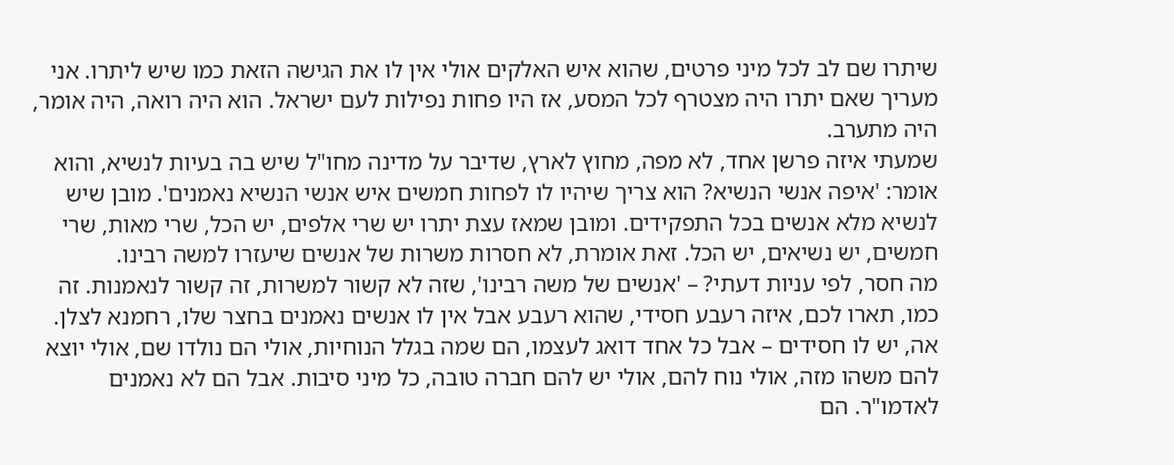שיתרו שם לב לכל מיני פרטים, שהוא איש האלקים אולי אין לו את הגישה הזאת כמו שיש ליתרו. אני מעריך שאם יתרו היה מצטרף לכל המסע, אז היו פחות נפילות לעם ישראל. הוא היה רואה, היה אומר, היה מתערב.
שמעתי איזה פרשן אחד, לא מפה, מחוץ לארץ, שדיבר על מדינה מחו"ל שיש בה בעיות לנשיא, והוא אומר: 'איפה אנשי הנשיא? הוא צריך שיהיו לו לפחות חמשים איש אנשי הנשיא נאמנים'. מובן שיש לנשיא מלא אנשים בכל התפקידים. ומובן שמאז עצת יתרו יש שרי אלפים, יש הכל, שרי מאות, שרי חמשים, יש נשיאים, יש הכל. זאת אומרת, לא חסרות משרות של אנשים שיעזרו למשה רבינו.
מה חסר, לפי עניות דעתי? – 'אנשים של משה רבינו', שזה לא קשור למשרות, זה קשור לנאמנות. זה כמו, תארו לכם, איזה רעבע חסידי, שהוא רעבע אבל אין לו אנשים נאמנים בחצר שלו, רחמנא לצלן. אה, יש לו חסידים – אבל כל אחד דואג לעצמו, הם שמה בגלל הנוחיות, אולי הם נולדו שם, אולי יוצא להם משהו מזה, אולי נוח להם, אולי יש להם חברה טובה, כל מיני סיבות. אבל הם לא נאמנים לאדמו"ר. הם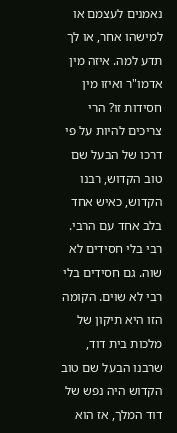נאמנים לעצמם או למישהו אחר, או לך תדע למה. איזה מין אדמו"ר ואיזו מין חסידות זו? הרי צריכים להיות על פי דרכו של הבעל שם טוב הקדוש, רבנו הקדוש, כאיש אחד בלב אחד עם הרבי. רבי בלי חסידים לא שוה. גם חסידים בלי רבי לא שוים. הקומה הזו היא תיקון של מלכות בית דוד, שרבנו הבעל שם טוב הקדוש היה נפש של דוד המלך, אז הוא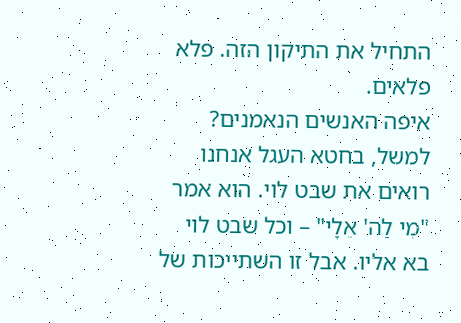התחיל את התיקון הזה. פלא פלאים.
איפה האנשים הנאמנים? למשל, בחטא העגל אנחנו רואים את שבט לוי. הוא אמר "מִי לַה' אֵלָי" – וכל שבט לוי בא אליו. אבל זו השתייכות של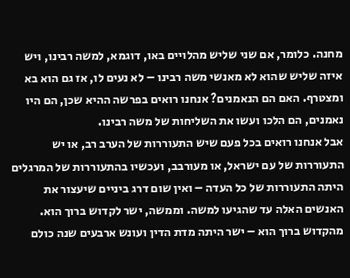מחנה. כלומר, אם שני שליש מהלויים באו, דוגמא, למשה רבינו, ויש איזה שליש שהוא לא מאנשי משה רבינו – לא נעים לו, אז גם הוא בא ומצטרף. האם הם הנאמנים? אנחנו רואים בפרשה ההיא שכן, הם היו נאמנים, הם הלכו ועשו את השליחות של משה רבינו.
אבל אנחנו רואים בכל פעם שיש התעוררות של הערב רב, או יש התעוררות של עם ישראל, או מעורבב, ועכשיו בהתעוררות של המרגלים היתה התעוררות של כל העדה – ואין שום דרג ביניים שיעצור את האנשים האלה עד שהגיעו למשה. וממשה, ישר לקדוש ברוך הוא. מהקדוש ברוך הוא – ישר היתה מדת הדין ועונש ארבעים שנה כולם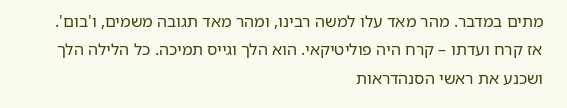מתים במדבר. מהר מאד עלו למשה רבינו, ומהר מאד תגובה משמים, ו'בום'.
אז קרח ועדתו – קרח היה פוליטיקאי. הוא הלך וגייס תמיכה. כל הלילה הלך ושכנע את ראשי הסנהדראות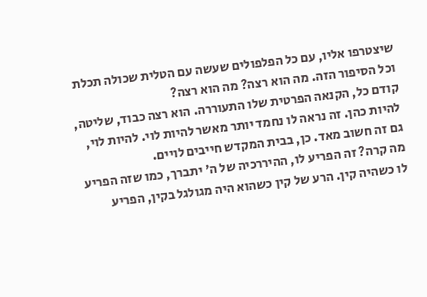שיצטרפו אליו, עם כל הפלפולים שעשה עם הטלית שכולה תכלת וכל הסיפור הזה. מה הוא רצה? מה הוא רצה?
קודם כל, הקנאה הפרטית שלו התעוררה. הוא רצה כבוד, שליטה, להיות כהן. זה נראה לו נחמד יותר מאשר להיות לוי. להיות לוי, גם זה חשוב מאד. כן, בבית המקדש חייבים לויים.
מה קרה? זה הפריע לו, ההיררכיה של ה' יתברך, כמו שזה הפריע לו כשהיה קין. הרע של קין כשהוא היה מגולגל בקין, הפריע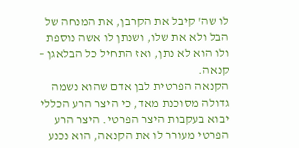לו שה' קיבל את הקרבן, את המנחה של הבל ולא את שלו, ושנתן לו אשה נוספת ולו הוא לא נתן, ואז התחיל כל הבלאגן – קנאה.
הקנאה הפרטית לבן אדם שהוא נשמה גדולה מסוכנת מאד, כי היצר הרע הכללי יבוא בעקבות היצר הפרטי. היצר הרע הפרטי מעורר לו את הקנאה, הוא נכנע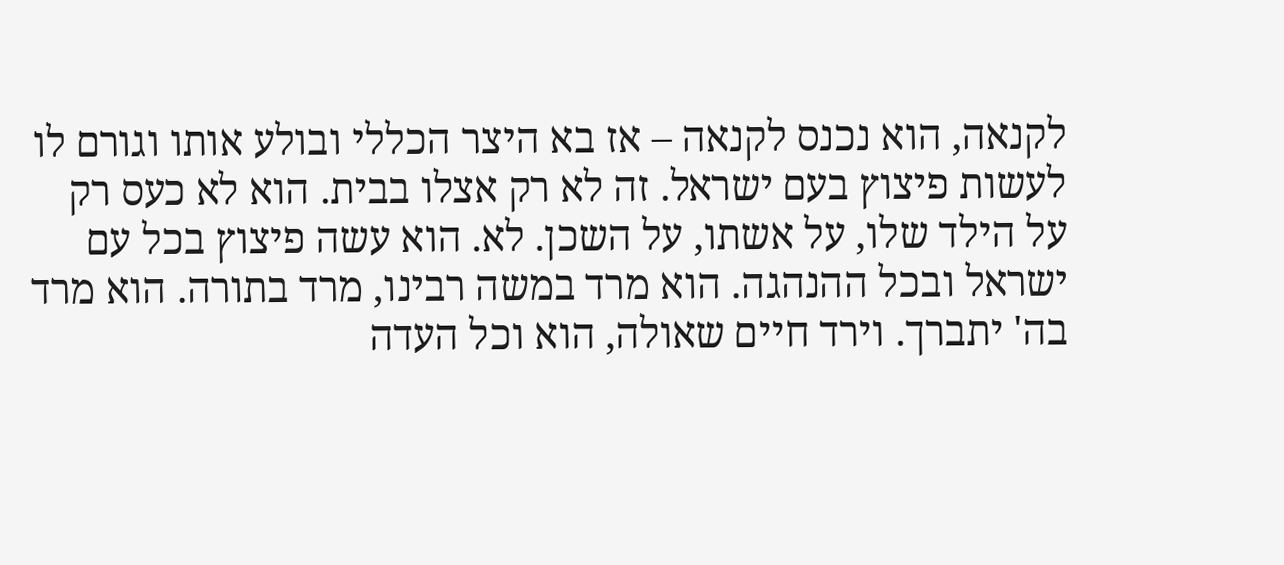לקנאה, הוא נכנס לקנאה – אז בא היצר הכללי ובולע אותו וגורם לו לעשות פיצוץ בעם ישראל. זה לא רק אצלו בבית. הוא לא כעס רק על הילד שלו, על אשתו, על השכן. לא. הוא עשה פיצוץ בכל עם ישראל ובכל ההנהגה. הוא מרד במשה רבינו, מרד בתורה. הוא מרד בה' יתברך. וירד חיים שאולה, הוא וכל העדה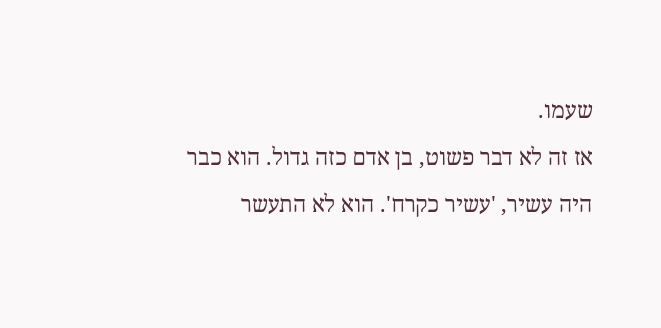שעמו.
אז זה לא דבר פשוט, בן אדם כזה גדול. הוא כבר היה עשיר, 'עשיר כקרח'. הוא לא התעשר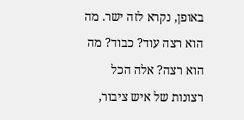באופן, נקרא לזה ישר. מה הוא רצה עוד? כבוד? מה הוא רצה? אלה הכל רצונות של איש ציבור,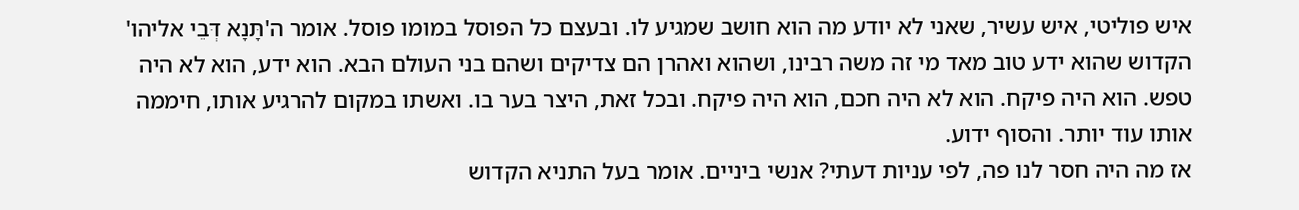איש פוליטי, איש עשיר, שאני לא יודע מה הוא חושב שמגיע לו. ובעצם כל הפוסל במומו פוסל. אומר ה'תָּנָא דְּבֵי אליהו' הקדוש שהוא ידע טוב מאד מי זה משה רבינו, ושהוא ואהרן הם צדיקים ושהם בני העולם הבא. הוא ידע, הוא לא היה טפש. הוא היה פיקח. הוא לא היה חכם, הוא היה פיקח. ובכל זאת, היצר בער בו. ואשתו במקום להרגיע אותו, חיממה אותו עוד יותר. והסוף ידוע.
אז מה היה חסר לנו פה, לפי עניות דעתי? אנשי ביניים. אומר בעל התניא הקדוש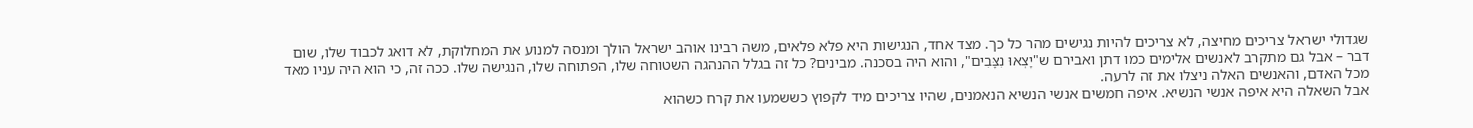שגדולי ישראל צריכים מחיצה, לא צריכים להיות נגישים מהר כל כך. מצד אחד, הנגישות היא פלא פלאים, משה רבינו אוהב ישראל הולך ומנסה למנוע את המחלוקת, לא דואג לכבוד שלו, שום דבר – אבל גם מתקרב לאנשים אלימים כמו דתן ואבירם ש"יָצְאוּ נִצָּבִים", והוא היה בסכנה. מבינים? כל זה בגלל ההנהגה השטוחה שלו, הפתוחה שלו, הנגישה שלו. ככה זה, כי הוא היה עניו מאד מכל האדם, והאנשים האלה ניצלו את זה לרעה.
אבל השאלה היא איפה אנשי הנשיא. איפה חמשים אנשי הנשיא הנאמנים, שהיו צריכים מיד לקפוץ כששמעו את קרח כשהוא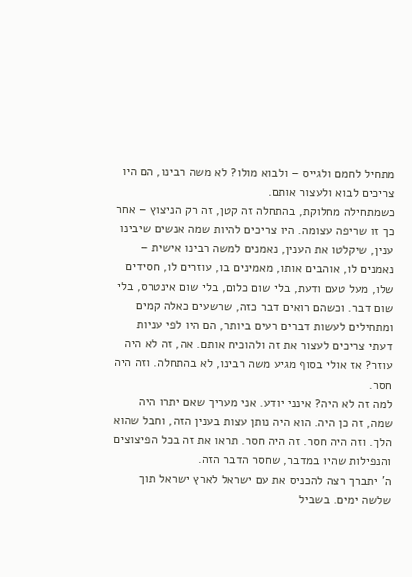מתחיל לחמם ולגייס – ולבוא מולו? לא משה רבינו, הם היו צריכים לבוא ולעצור אותם.
כשמתחילה מחלוקת, בהתחלה זה קטן, זה רק הניצוץ – אחר כך זו שריפה עצומה. היו צריכים להיות שמה אנשים שיבינו ענין, שיקלטו את הענין, נאמנים למשה רבינו אישית – נאמנים לו, אוהבים אותו, מאמינים בו, עוזרים לו, חסידים שלו, מעל טעם ודעת, בלי שום כלום, בלי שום אינטרס, בלי שום דבר. וכשהם רואים דבר כזה, שרשעים כאלה קמים ומתחילים לעשות דברים רעים ביותר, הם היו לפי עניות דעתי צריכים לעצור את זה ולהוכיח אותם. אה, זה לא היה עוזר? אז אולי בסוף מגיע משה רבינו, לא בהתחלה. וזה היה חסר.
למה זה לא היה? אינני יודע. אני מעריך שאם יתרו היה שמה, זה כן היה. הוא היה נותן עצות בענין הזה, וחבל שהוא הלך. וזה היה חסר. זה היה חסר. תראו את זה בכל הפיצוצים והנפילות שהיו במדבר, שחסר הדבר הזה.
ה' יתברך רצה להכניס את עם ישראל לארץ ישראל תוך שלשה ימים. בשביל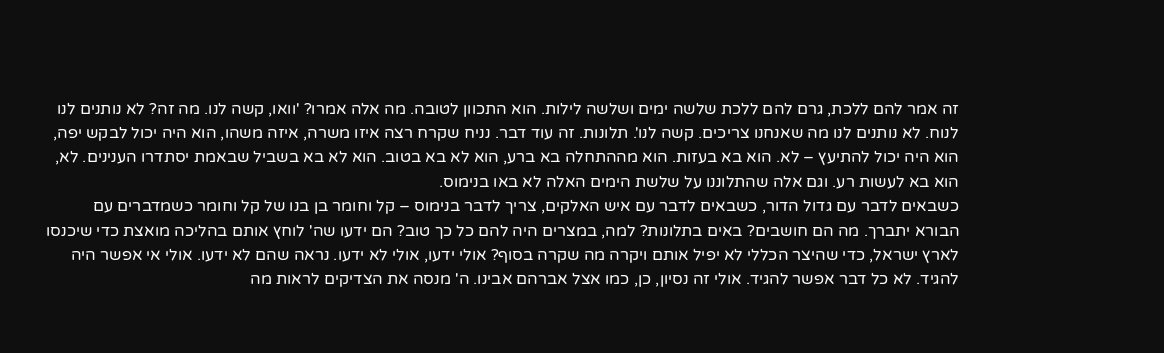זה אמר להם ללכת, גרם להם ללכת שלשה ימים ושלשה לילות. הוא התכוון לטובה. מה אלה אמרו? 'וואו, קשה לנו. מה זה? לא נותנים לנו לנוח. לא נותנים לנו מה שאנחנו צריכים. קשה לנו'. תלונות. זה עוד דבר. נניח שקרח רצה איזו משרה, איזה משהו, הוא היה יכול לבקש יפה, הוא היה יכול להתיעץ – לא. הוא בא בעזות. הוא מההתחלה בא ברע, הוא לא בא בטוב. הוא לא בא בשביל שבאמת יסתדרו הענינים. לא, הוא בא לעשות רע. וגם אלה שהתלוננו על שלשת הימים האלה לא באו בנימוס.
כשבאים לדבר עם גדול הדור, כשבאים לדבר עם איש האלקים, צריך לדבר בנימוס – קל וחומר בן בנו של קל וחומר כשמדברים עם הבורא יתברך. מה הם חושבים? באים בתלונות? למה, במצרים היה להם כל כך טוב? הם ידעו שה' לוחץ אותם בהליכה מואצת כדי שיכנסו לארץ ישראל, כדי שהיצר הכללי לא יפיל אותם ויקרה מה שקרה בסוף? אולי ידעו, אולי לא ידעו. נראה שהם לא ידעו. אולי אי אפשר היה להגיד. לא כל דבר אפשר להגיד. אולי זה נסיון, כן, כמו אצל אברהם אבינו. ה' מנסה את הצדיקים לראות מה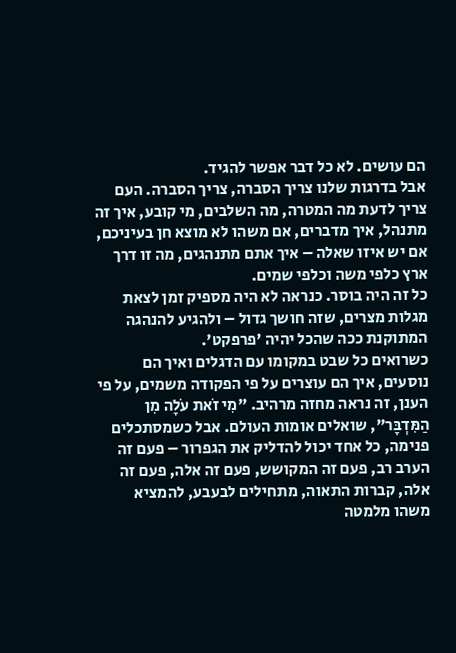הם עושים. לא כל דבר אפשר להגיד.
אבל בדרגות שלנו צריך הסברה, צריך הסברה. העם צריך לדעת מה המטרה, מה השלבים, מי קובע, איך זה מתנהל, איך מדברים, אם משהו לא מוצא חן בעיניכם, אם יש איזו שאלה – איך אתם מתנהגים, מה זו דרך ארץ כלפי משה וכלפי שמים.
כל זה היה בוסר. כנראה לא היה מספיק זמן לצאת מגלות מצרים, שזה חושך גדול – ולהגיע להנהגה המתוקנת ככה שהכל יהיה 'פרפקט'.
כשרואים כל שבט במקומו עם הדגלים ואיך הם נוסעים, איך הם עוצרים על פי הפקודה משמים, על פי הענן, זה נראה מחזה מרהיב. "מִי זֹאת עֹלָה מִן הַמִּדְבָּר", שואלים אומות העולם. אבל כשמסתכלים פנימה, כל אחד יכול להדליק את הגפרור – פעם זה הערב רב, פעם זה המקושש, פעם זה אלה, פעם זה אלה, קברות התאוה, מתחילים לבעבע, להמציא משהו מלמטה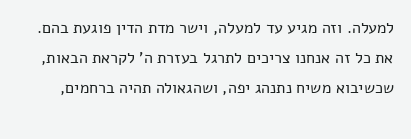למעלה. וזה מגיע עד למעלה, וישר מדת הדין פוגעת בהם.
את כל זה אנחנו צריכים לתרגל בעזרת ה' לקראת הבאות, שכשיבוא משיח נתנהג יפה, ושהגאולה תהיה ברחמים,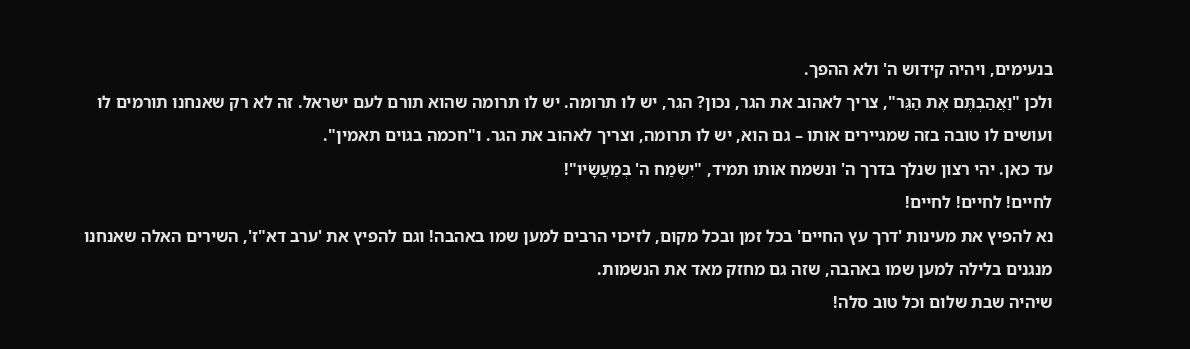בנעימים, ויהיה קידוש ה' ולא ההפך.
ולכן "וַאֲהַבְתֶּם אֶת הַגֵּר", צריך לאהוב את הגר, נכון? הגר, יש לו תרומה. יש לו תרומה שהוא תורם לעם ישראל. זה לא רק שאנחנו תורמים לו ועושים לו טובה בזה שמגיירים אותו – גם הוא, יש לו תרומה, וצריך לאהוב את הגר. ו"חכמה בגוים תאמין".
עד כאן. יהי רצון שנלך בדרך ה' ונשמח אותו תמיד, "יִשְׂמַח ה' בְּמַעֲשָׂיו"!
לחיים! לחיים! לחיים!
נא להפיץ את מעינות 'דרך עץ החיים' בכל זמן ובכל מקום, לזיכוי הרבים למען שמו באהבה! וגם להפיץ את 'ערב דא"ז', השירים האלה שאנחנו מנגנים בלילה למען שמו באהבה, שזה גם מחזק מאד את הנשמות.
שיהיה שבת שלום וכל טוב סלה!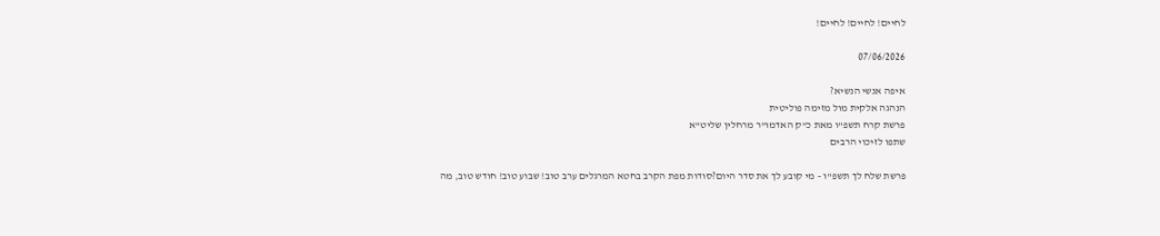לחיים! לחיים! לחיים!

07/06/2026

איפה אנשי הנשיא?
הנהגה אלקית מול מזימה פוליטית
פרשת קרח תשפ"ו מאת כ"ק האדמו"ר מרחלין שליט"א
שתפו לזיכוי הרבים

פרשת שלח לך תשפ"ו – מי קובע לך את סדר היום?סודות מפת הקרב בחטא המרגלים ערב טוב! שבוע טוב! חודש טוב, מה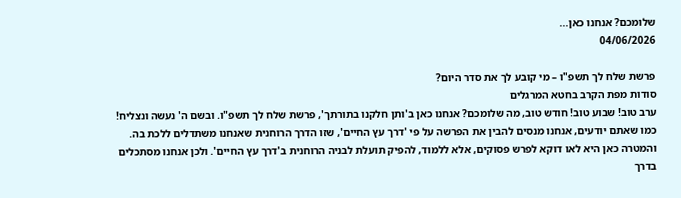שלומכם? אנחנו כאן...
04/06/2026

פרשת שלח לך תשפ"ו – מי קובע לך את סדר היום?
סודות מפת הקרב בחטא המרגלים
ערב טוב! שבוע טוב! חודש טוב, מה שלומכם? אנחנו כאן ב'ותן חלקנו בתורתך', פרשת שלח לך תשפ"ו. ובשם ה' נעשה ונצליח!
כמו שאתם יודעים, אנחנו מנסים להבין את הפרשה על פי 'דרך עץ החיים', שזו הדרך הרוחנית שאנחנו משתדלים ללכת בה. והמטרה כאן היא לאו דוקא לפרש פסוקים, אלא ללמוד, להפיק תועלת לבניה הרוחנית ב'דרך עץ החיים'. ולכן אנחנו מסתכלים בדרך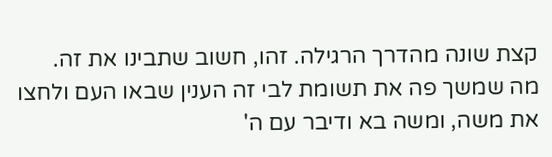קצת שונה מהדרך הרגילה. זהו, חשוב שתבינו את זה.
מה שמשך פה את תשומת לבי זה הענין שבאו העם ולחצו את משה, ומשה בא ודיבר עם ה'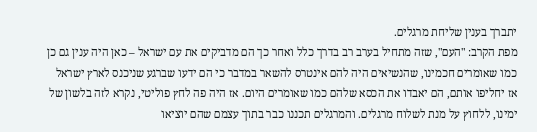יתברך בענין שליחת מרגלים.
מפת הקרב: "העם", שזה מתחיל בערב רב בדרך כלל ואחר כך הם מדביקים את עם ישראל – כאן היה ענין גם כן כמו שאומרים חכמינו, שהנשיאים היה להם אינטרס להשאר במדבר כי הם ידעו שברגע שניכנס לארץ ישראל אז יחליפו אותם, הם יאבדו את הכסא שלהם כמו שאומרים היום. אז היה פה לחץ פוליטי, נקרא לזה בלשון של ימינו, ללחוץ על מנת לשלוח מרגלים. והמרגלים תכננו כבר בתוך עצמם שהם יוציאו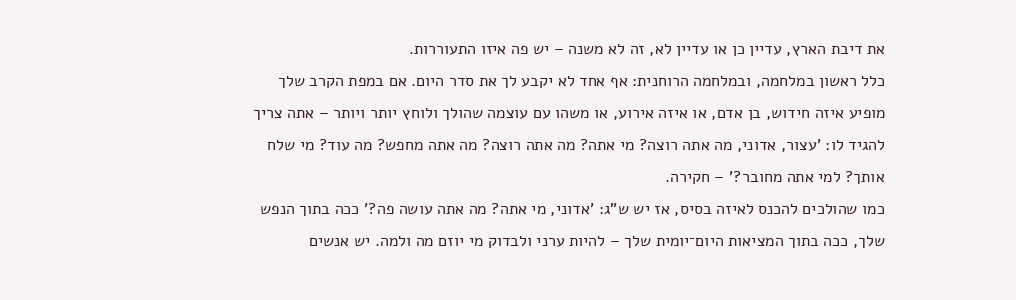את דיבת הארץ, עדיין כן או עדיין לא, זה לא משנה – יש פה איזו התעוררות.
כלל ראשון במלחמה, ובמלחמה הרוחנית: אף אחד לא יקבע לך את סדר היום. אם במפת הקרב שלך מופיע איזה חידוש, בן אדם, או איזה אירוע, או משהו עם עוצמה שהולך ולוחץ יותר ויותר – אתה צריך להגיד לו: 'עצור, אדוני, מה אתה רוצה? מי אתה? מה אתה רוצה? מה אתה מחפש? מה עוד? מי שלח אותך? למי אתה מחובר?' – חקירה.
כמו שהולכים להכנס לאיזה בסיס, אז יש ש"ג: 'אדוני, מי אתה? מה אתה עושה פה?' ככה בתוך הנפש שלך, ככה בתוך המציאות היום־יומית שלך – להיות ערני ולבדוק מי יוזם מה ולמה. יש אנשים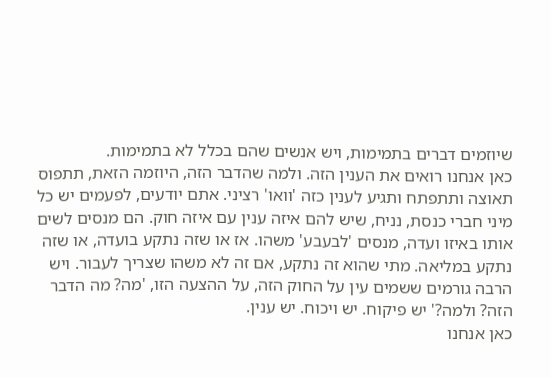שיוזמים דברים בתמימות, ויש אנשים שהם בכלל לא בתמימות.
כאן אנחנו רואים את הענין הזה. ולמה שהדבר הזה, היוזמה הזאת, תתפוס תאוצה ותתפתח ותגיע לענין כזה 'וואו' רציני. אתם יודעים, לפעמים יש כל מיני חברי כנסת, נניח, שיש להם איזה ענין עם איזה חוק. הם מנסים לשים אותו באיזו ועדה, מנסים 'לבעבע' משהו. אז או שזה נתקע בועדה, או שזה נתקע במליאה. מתי שהוא זה נתקע, אם זה לא משהו שצריך לעבור. ויש הרבה גורמים ששמים עין על החוק הזה, על ההצעה הזו, 'מה? מה הדבר הזה? ולמה?' יש פיקוח. יש ויכוח. יש ענין.
כאן אנחנו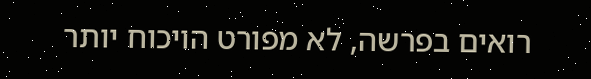רואים בפרשה, לא מפורט הויכוח יותר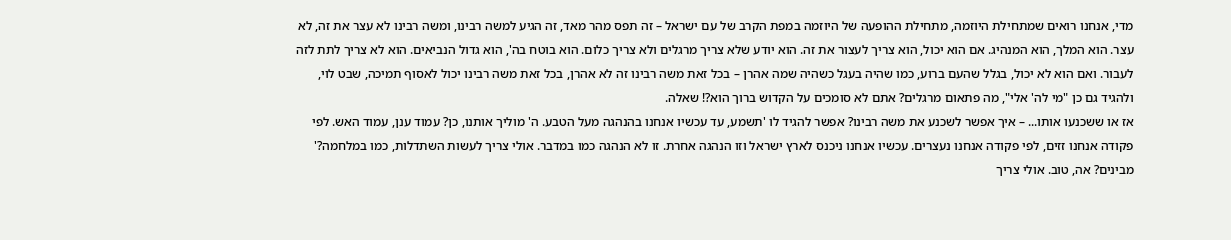מדי, אנחנו רואים שמתחילת היוזמה, מתחילת ההופעה של היוזמה במפת הקרב של עם ישראל – זה תפס מהר מאד, זה הגיע למשה רבינו, ומשה רבינו לא עצר את זה, לא עצר. הוא המלך, הוא המנהיג. אם הוא יכול, הוא צריך לעצור את זה. הוא יודע שלא צריך מרגלים ולא צריך כלום. הוא בוטח בה', הוא גדול הנביאים. הוא לא צריך לתת לזה לעבור. ואם הוא לא יכול, בגלל שהעם ברוע, כמו שהיה בעגל כשהיה שמה אהרן – בכל זאת משה רבינו זה לא אהרן, בכל זאת משה רבינו יכול לאסוף תמיכה, שבט לוי, ולהגיד גם כן "מי לה' אלי", מה פתאום מרגלים? אתם לא סומכים על הקדוש ברוך הוא?! שאלה.
אז או ששכנעו אותו... – איך אפשר לשכנע את משה רבינו? אפשר להגיד לו 'תשמע, עד עכשיו אנחנו בהנהגה מעל הטבע. ה' מוליך אותנו, כן? עמוד ענן, עמוד האש. לפי פקודה אנחנו זזים, לפי פקודה אנחנו נעצרים. עכשיו אנחנו ניכנס לארץ ישראל וזו הנהגה אחרת. זו לא הנהגה כמו במדבר. אולי צריך לעשות השתדלות, כמו במלחמה?' מבינים? אה, טוב. אולי צריך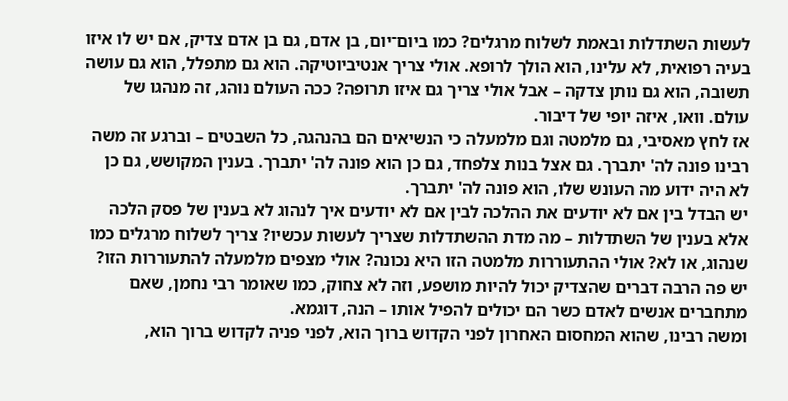לעשות השתדלות ובאמת לשלוח מרגלים? כמו ביום־יום, בן אדם, גם בן אדם צדיק, אם יש לו איזו בעיה רפואית, לא עלינו, הוא הולך לרופא. אולי צריך אנטיביוטיקה. הוא גם מתפלל, הוא גם עושה תשובה, הוא גם נותן צדקה – אבל אולי צריך גם איזו תרופה? ככה העולם נוהג, זה מנהגו של עולם. וואו, איזה יופי של דיבור.
אז לחץ מאסיבי, גם מלמטה וגם מלמעלה כי הנשיאים הם בהנהגה, כל השבטים – וברגע זה משה רבינו פונה לה' יתברך. גם אצל בנות צלפחד, גם כן הוא פונה לה' יתברך. בענין המקושש, גם כן לא היה ידוע מה העונש שלו, הוא פונה לה' יתברך.
יש הבדל בין אם לא יודעים את ההלכה לבין אם לא יודעים איך לנהוג לא בענין של פסק הלכה אלא בענין של השתדלות – מה מדת ההשתדלות שצריך לעשות עכשיו? צריך לשלוח מרגלים כמו שנהוג, או לא? אולי ההתעוררות מלמטה הזו היא נכונה? אולי מצפים מלמעלה להתעוררות הזו? יש פה הרבה דברים שהצדיק יכול להיות מושפע, וזה לא צחוק, כמו שאומר רבי נחמן, שאם מתחברים אנשים לאדם כשר הם יכולים להפיל אותו – הנה, דוגמא.
ומשה רבינו, שהוא המחסום האחרון לפני הקדוש ברוך הוא, לפני פניה לקדוש ברוך הוא,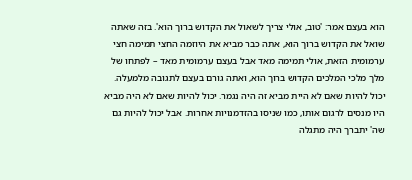הוא בעצם אמר: 'טוב, אולי צריך לשאול את הקדוש ברוך הוא'. בזה שאתה שואל את הקדוש ברוך הוא, אתה כבר מביא את היוזמה החצי תמימה חצי ערמומית הזאת, אולי תמימה מאד אבל בעצם ערמומית מאד – לפתחו של מלך מלכי המלכים הקדוש ברוך הוא, ואתה גורם בעצם לתגובה מלמעלה. יכול להיות שאם לא היית מביא זה היה נגמר. יכול להיות שאם לא היה מביא היו מנסים לרגום אותו, כמו שניסו בהזדמנויות אחרות. אבל יכול להיות גם שה' יתברך היה מתגלה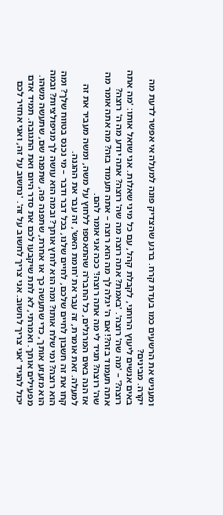ומעניש את הרשעים כמו בעדת קרח. ברגע שהצדיק פונה למעלה אי אפשר לדעת מה יקרה. מבינים?
באים אנשים ליעוץ הרוחני, לקבלת קהל, עם כל מיני שאלות. אני שואל אותו: 'מה אתה רוצה?' – 'מה שה' רוצה'. 'באמת? אתה רוצה מה שה' רוצה? אתה יודע מה ה' רוצה? אתה תעמוד בזה?! אם ה' יגלה לך מה הוא רוצה – אתה תעמוד בזה? מה אתה אומר מה שה' רוצה? תגיד לי מה אתה רוצה!' ככה אני אומר להם.
אז הנה באים המרגלים, כל החבר'ה שהתאספו ללחוץ על משה, ומשה מעביר את זה למעלה. זאת אומרת, זה עבר את 'חומת האש', זה עבר את ההגנה.
קחו את זה חשבון לחיים שלכם, לחיים שלנו, בכל דבר ודבר – מי נכנס בטווח שלך? ומה הוא רוצה? ומי שלח אותו? ומה הוא לוחץ אותך? ובמה הוא עושה לך מניפולציות? ובמה הוא מזעזע אותך, כדי שתעשה כך או אחרת, שתפנה פה, שתפנה שם, שתעשה משהו. מפעילים אותך. ואמרתי, לא לתת שיקבעו לכם את סדר היום ואת התגובה. תמיד אדם יכול להגיד 'אני צריך לחשוב. אני צריך לחשוב על זה'. 'נחשוב על זה, ואני אחזיר לכם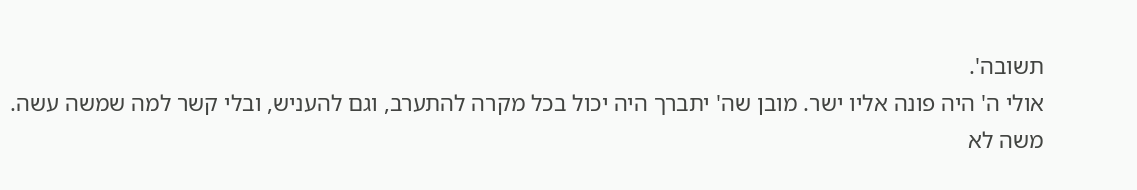תשובה'.
אולי ה' היה פונה אליו ישר. מובן שה' יתברך היה יכול בכל מקרה להתערב, וגם להעניש, ובלי קשר למה שמשה עשה. משה לא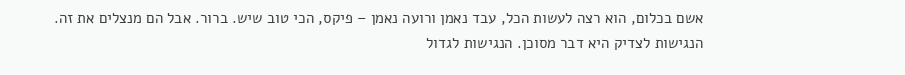אשם בכלום, הוא רצה לעשות הכל, עבד נאמן ורועה נאמן – פיקס, הכי טוב שיש. ברור. אבל הם מנצלים את זה.
הנגישות לצדיק היא דבר מסוכן. הנגישות לגדול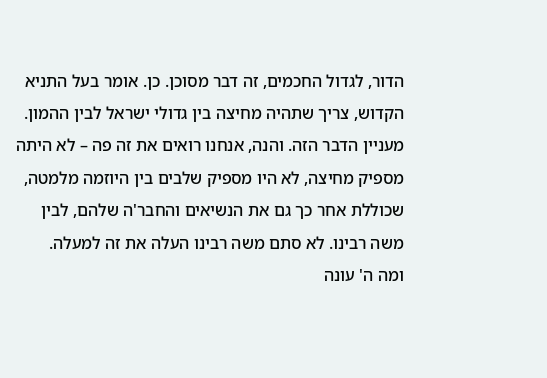הדור, לגדול החכמים, זה דבר מסוכן. כן. אומר בעל התניא הקדוש, צריך שתהיה מחיצה בין גדולי ישראל לבין ההמון. מעניין הדבר הזה. והנה, אנחנו רואים את זה פה – לא היתה מספיק מחיצה, לא היו מספיק שלבים בין היוזמה מלמטה, שכוללת אחר כך גם את הנשיאים והחבר'ה שלהם, לבין משה רבינו. לא סתם משה רבינו העלה את זה למעלה.
ומה ה' עונה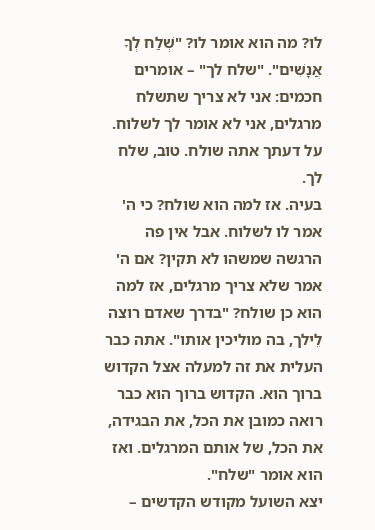לו? מה הוא אומר לו? "שְׁלַח לְךָ אֲנָשִׁים". "שלח לך" – אומרים חכמים: אני לא צריך שתשלח מרגלים, אני לא אומר לך לשלוח. על דעתך אתה שולח. טוב, שלח לך.
בעיה. אז למה הוא שולח? כי ה' אמר לו לשלוח. אבל אין פה הרגשה שמשהו לא תקין? אם ה' אמר שלא צריך מרגלים, אז למה הוא כן שולח? "בדרך שאדם רוצה לֵילך, בה מוליכין אותו". אתה כבר העלית את זה למעלה אצל הקדוש ברוך הוא. הקדוש ברוך הוא כבר רואה כמובן את הכל, את הבגידה, את הכל, של אותם המרגלים. ואז הוא אומר "שלח".
יצא השועל מקודש הקדשים –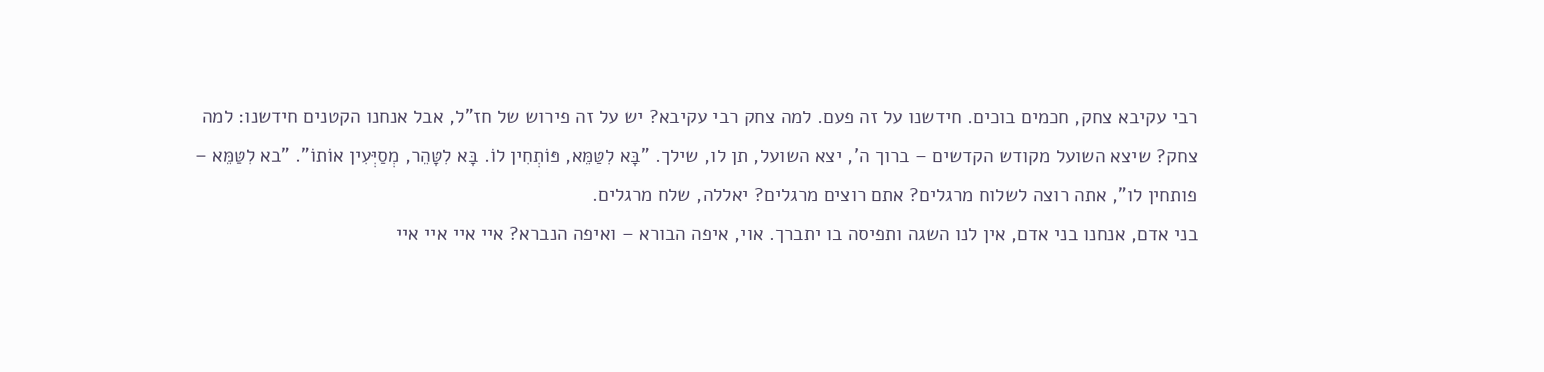רבי עקיבא צחק, חכמים בוכים. חידשנו על זה פעם. למה צחק רבי עקיבא? יש על זה פירוש של חז"ל, אבל אנחנו הקטנים חידשנו: למה צחק? שיצא השועל מקודש הקדשים – ברוך ה', יצא השועל, תן לו, שילך. "בָּא לִטַּמֵּא, פּוֹתְחִין לוֹ. בָּא לִטָּהֵר, מְסַיְּעִין אוֹתוֹ". "בא לִטַּמֵּא – פותחין לו", אתה רוצה לשלוח מרגלים? אתם רוצים מרגלים? יאללה, שלח מרגלים.
בני אדם, אנחנו בני אדם, אין לנו השגה ותפיסה בו יתברך. אוי, איפה הבורא – ואיפה הנברא? איי איי איי איי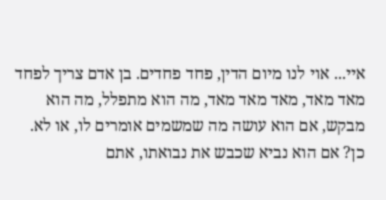איי... אוי לנו מיום הדין, פחד פחדים. בן אדם צריך לפחד מאד מאד, מאד מאד מאד, מה הוא מתפלל, מה הוא מבקש, אם הוא עושה מה שמשמים אומרים לו, או לא. כן? אם הוא נביא שכבש את נבואתו, אתם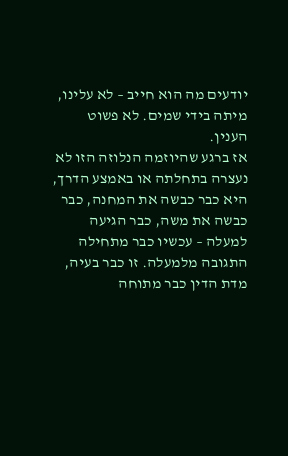יודעים מה הוא חייב – לא עלינו, מיתה בידי שמים. לא פשוט הענין.
אז ברגע שהיוזמה הנלוזה הזו לא נעצרה בתחלתה או באמצע הדרך, היא כבר כבשה את המחנה, כבר כבשה את משה, כבר הגיעה למעלה – עכשיו כבר מתחילה התגובה מלמעלה. זו כבר בעיה, מדת הדין כבר מתוחה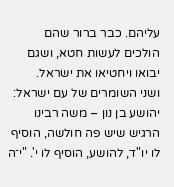עליהם. כבר ברור שהם הולכים לעשות חטא, ושגם יבואו ויחטיאו את ישראל.
ושני השומרים של עם ישראל: יהושע בן נון – משה רבינו הרגיש שיש פה חולשה, הוסיף לו יו"ד, להושע, הוסיף לו י'. "י־ה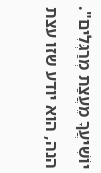יוֹשִׁיעֲךָ מֵעֲצַת מְרַגְּלִים". הנה, הוא יודע שזו עצת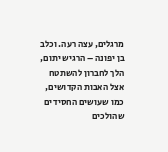מרגלים, עצה רעה. וכלב בן יפונה – הרגיש יתום, הלך לחברון להשתטח אצל האבות הקדושים, כמו שעושים החסידים שהולכים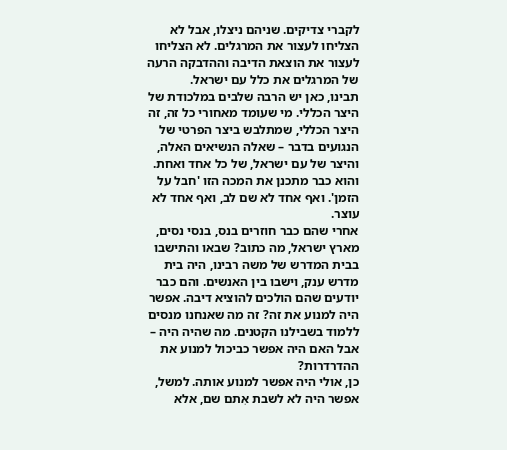לקברי צדיקים. שניהם ניצלו, אבל לא הצליחו לעצור את המרגלים. לא הצליחו לעצור את הוצאת הדיבה וההדבקה הרעה של המרגלים את כלל עם ישראל.
תבינו, כאן יש הרבה שלבים במלכודת של היצר הכללי. מי שעומד מאחורי כל זה, זה היצר הכללי, שמתלבש ביצר הפרטי של הנגועים בדבר – שאלה הנשיאים האלה, והיצר של עם ישראל, של כל אחד ואחת. והוא כבר מתכנן את המכה הזו 'חבל על הזמן'. ואף אחד לא שם לב, ואף אחד לא עוצר.
אחרי שהם כבר חוזרים בנס, בנסי נסים, מארץ ישראל, מה כתוב? שבאו והתישבו בבית המדרש של משה רבינו, היה בית מדרש ענק, וישבו בין האנשים. והם כבר יודעים שהם הולכים להוציא דיבה. אפשר היה למנוע את זה? זה מה שאנחנו מנסים ללמוד בשבילנו הקטנים. מה שהיה היה – אבל האם היה אפשר כביכול למנוע את ההדרדרות?
כן, אולי היה אפשר למנוע אותה. למשל, אפשר היה לא לשבת אִתם שם, אלא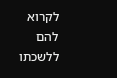לקרוא להם ללשכתו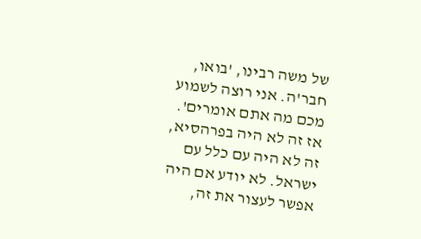של משה רבינו, 'בואו, חבר'ה. אני רוצה לשמוע מכם מה אתם אומרים'. אז זה לא היה בפרהסיא, זה לא היה עם כלל עם ישראל. לא יודע אם היה אפשר לעצור את זה,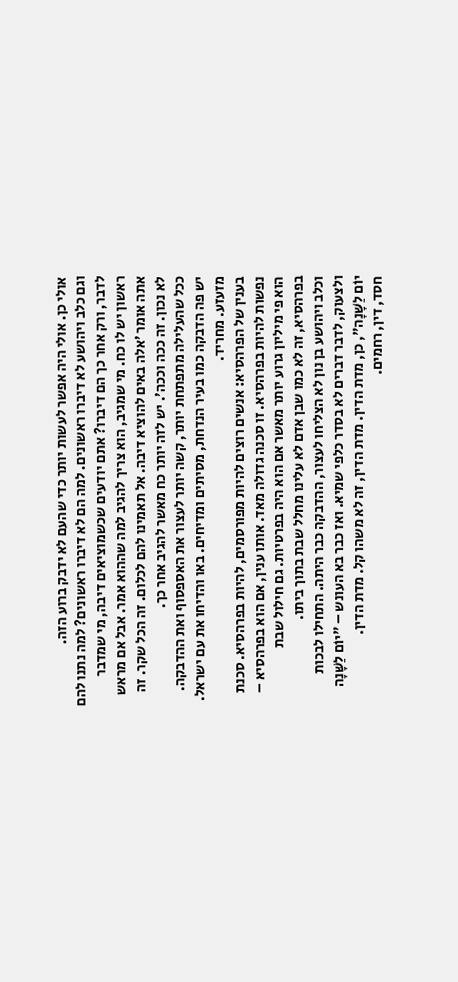אולי כן. אולי היה אפשר לעשות יותר כדי שהעם לא ידבק ברוע הזה.
וגם כלב ויהושע לא דיברו ראשונים. למה הם לא דיברו ראשונים? למה נתנו להם לדבר, ורק אחר כך הם דיברו? אתם יודעים שכשמוציאים דיבה, מי שמדבר ראשון יש לו כח. מי שמגיב, הוא צריך להגיב למה שההוא אמר. אבל אם מראש אתה אומר 'אלה באים להוציא דיבה. אל תאמינו להם לכלום. זה הכל שקר. זה לא נכון. זה ככה וככה'. יש לזה יותר כח מאשר להגיב אחר כך.
ככל שהעלילה מתפתחת יותר, קשה יותר לעצור את האספסוף ואת ההדבקה. יש פה הדבקה כמו בעיר הנדחת, מסיתים ומדיחים. באו והדיחו את עם ישראל. מזעזע. מחריד.
בענין של הפרהסיא: אנשים רוצים להיות מפורסמים, להיות בפרהסיא. סכנת נפשות להיות בפרהסיא. זו סכנה גדולה מאד. אותו ענין, אם הוא בפרהסיא – הוא פי מיליון גרוע יותר מאשר אם הוא היה בפרטיות. גם חילול שבת בפרהסיא, זה לא כמו שבן אדם לא עלינו מחלל שבת בתוך ביתו.
וכלב ויהושע בן נון לא הצליחו לעצור, ההדבקה כבר היתה. התחילו לבכות ולצעוק, לדבר דברים לא בסדר כלפי שמיא. ואז כבר בא העונש – "יוֹם לַשָּׁנָה יוֹם לַשָּׁנָה", כן, מדת הדין. מדת הדין, זה לא משהו קל. מדת הדין.
חסד, דין, רחמים.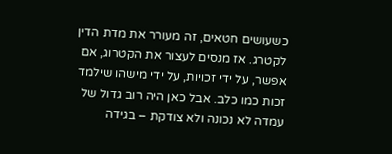כשעושים חטאים, זה מעורר את מדת הדין לקטרג. אז מנסים לעצור את הקטרוג, אם אפשר, על ידי זכויות, על ידי מישהו שילמד זכות כמו כלב. אבל כאן היה רוב גדול של עמדה לא נכונה ולא צודקת – בגידה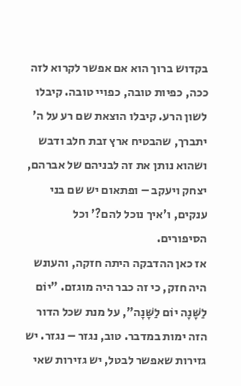בקדוש ברוך הוא אם אפשר לקרוא לזה ככה, כפיות טובה, כפויי טובה. קיבלו לשון הרע. קיבלו הוצאת שם רע על ה' יתברך, שהבטיח ארץ זבת חלב ודבש ושהוא נותן את זה לבניהם של אברהם, יצחק ויעקב – ופתאום יש שם בני ענקים, ו'איך נוכל להם?' וכל הסיפורים.
אז כאן ההדבקה היתה חזקה, והעונש היה חזק, כי זה כבר היה מוגזם. "יוֹם לַשָּׁנָה יוֹם לַשָּׁנָה", על מנת שכל הדור הזה ימות במדבר. טוב, נגזר – נגזר. יש גזירות שאפשר לבטל, יש גזירות שאי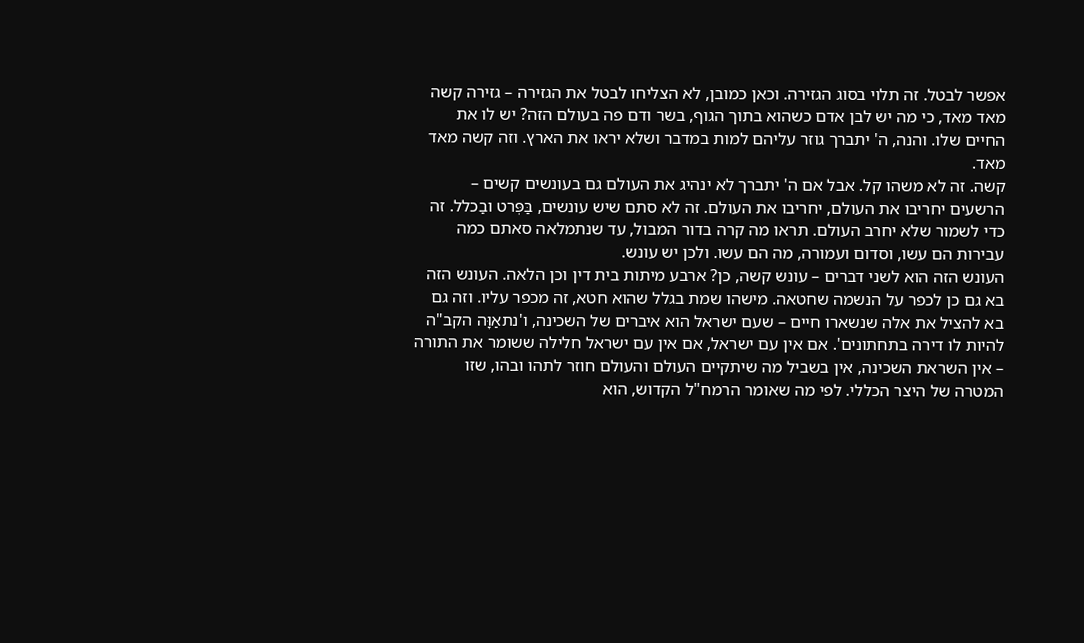אפשר לבטל. זה תלוי בסוג הגזירה. וכאן כמובן, לא הצליחו לבטל את הגזירה – גזירה קשה מאד מאד, כי מה יש לבן אדם כשהוא בתוך הגוף, בשר ודם פה בעולם הזה? יש לו את החיים שלו. והנה, ה' יתברך גוזר עליהם למות במדבר ושלא יראו את הארץ. וזה קשה מאד מאד.
קשה. זה לא משהו קל. אבל אם ה' יתברך לא ינהיג את העולם גם בעונשים קשים – הרשעים יחריבו את העולם, יחריבו את העולם. זה לא סתם שיש עונשים, בַּפְּרט ובַכלל. זה כדי לשמור שלא יחרב העולם. תראו מה קרה בדור המבול, עד שנתמלאה סאתם כמה עבירות הם עשו, וסדום ועמורה, מה הם עשו. ולכן יש עונש.
העונש הזה הוא לשני דברים – עונש קשה, כן? ארבע מיתות בית דין וכן הלאה. העונש הזה בא גם כן לכפר על הנשמה שחטאה. מישהו שמת בגלל שהוא חטא, זה מכפר עליו. וזה גם בא להציל את אלה שנשארו חיים – שעם ישראל הוא איברים של השכינה, ו'נתאַוָּה הקב"ה להיות לו דירה בתחתונים'. אם אין עם ישראל, אם אין עם ישראל חלילה ששומר את התורה – אין השראת השכינה, אין בשביל מה שיתקיים העולם והעולם חוזר לתהו ובהו, שזו המטרה של היצר הכללי. לפי מה שאומר הרמח"ל הקדוש, הוא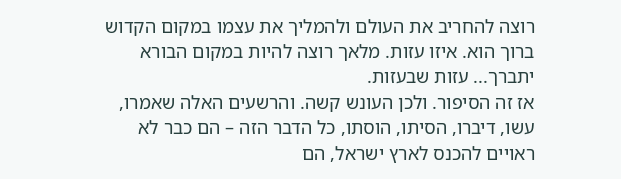רוצה להחריב את העולם ולהמליך את עצמו במקום הקדוש ברוך הוא. איזו עזות. מלאך רוצה להיות במקום הבורא יתברך... עזות שבעזות.
אז זה הסיפור. ולכן העונש קשה. והרשעים האלה שאמרו, עשו, דיברו, הסיתו, הוסתו, כל הדבר הזה – הם כבר לא ראויים להכנס לארץ ישראל, הם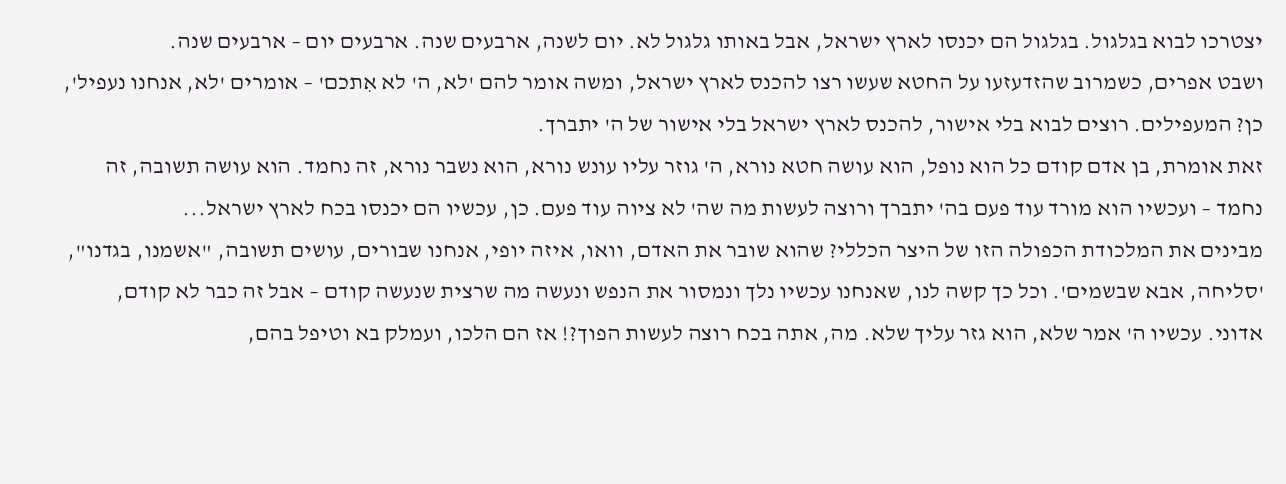יצטרכו לבוא בגלגול. בגלגול הם יכנסו לארץ ישראל, אבל באותו גלגול לא. יום לשנה, ארבעים שנה. ארבעים יום – ארבעים שנה.
ושבט אפרים, כשמרוב שהזדעזעו על החטא שעשו רצו להכנס לארץ ישראל, ומשה אומר להם 'לא, ה' לא אִתכם' – אומרים 'לא, אנחנו נעפיל', כן? המעפילים. רוצים לבוא בלי אישור, להכנס לארץ ישראל בלי אישור של ה' יתברך.
זאת אומרת, בן אדם קודם כל הוא נופל, הוא עושה חטא נורא, ה' גוזר עליו עונש נורא, הוא נשבר נורא, זה נחמד. הוא עושה תשובה, זה נחמד – ועכשיו הוא מורד עוד פעם בה' יתברך ורוצה לעשות מה שה' לא ציוה עוד פעם. כן, עכשיו הם יכנסו בכח לארץ ישראל...
מבינים את המלכודת הכפולה הזו של היצר הכללי? שהוא שובר את האדם, וואו, איזה יופי, אנחנו שבורים, עושים תשובה, "אשמנו, בגדנו", 'סליחה, אבא שבשמים'. וכל כך קשה לנו, שאנחנו עכשיו נלך ונמסור את הנפש ונעשה מה שרצית שנעשה קודם – אבל זה כבר לא קודם, אדוני. עכשיו ה' אמר שלא, הוא גזר עליך שלא. מה, אתה בכח רוצה לעשות הפוך?! אז הם הלכו, ועמלק בא וטיפל בהם,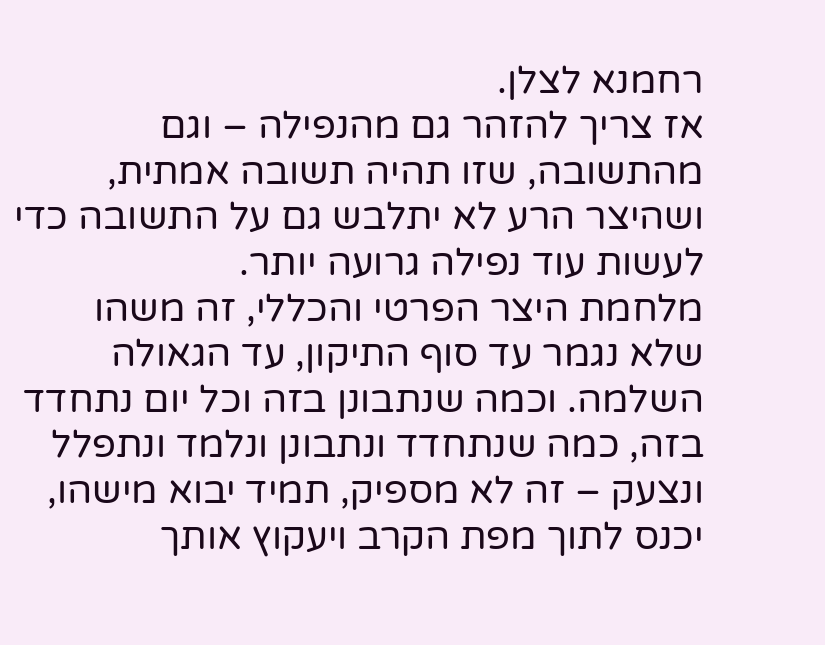רחמנא לצלן.
אז צריך להזהר גם מהנפילה – וגם מהתשובה, שזו תהיה תשובה אמתית, ושהיצר הרע לא יתלבש גם על התשובה כדי לעשות עוד נפילה גרועה יותר.
מלחמת היצר הפרטי והכללי, זה משהו שלא נגמר עד סוף התיקון, עד הגאולה השלמה. וכמה שנתבונן בזה וכל יום נתחדד בזה, כמה שנתחדד ונתבונן ונלמד ונתפלל ונצעק – זה לא מספיק, תמיד יבוא מישהו, יכנס לתוך מפת הקרב ויעקוץ אותך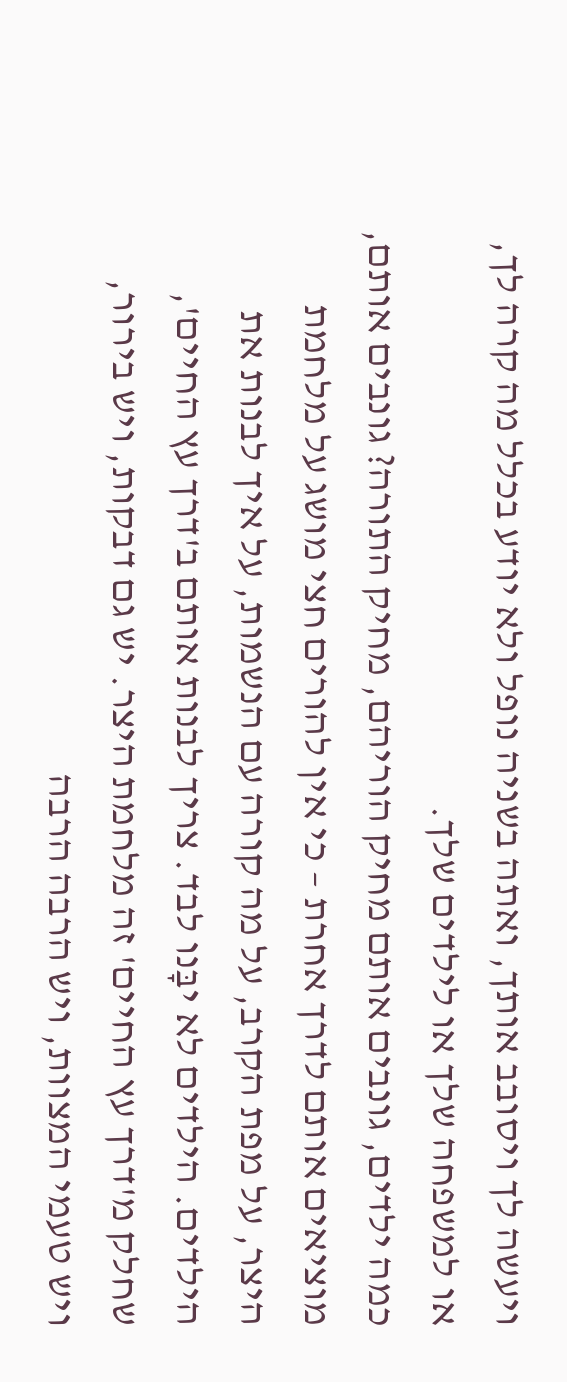ויעשה לך ויסובב אותך, ואתה בשניה נופל ולא יודע בכלל מה קרה לך, או למשפחה שלך או לילדים שלך.
כמה ילדים, גונבים אותם מחיק הוריהם, מחיק התורה? גונבים אותם, מוציאים אותם לדרך אחרת – כי אין להורים חצי מושג על מלחמת היצר, על מפת הקרב, על מה קורה עם הנשמות, על איך לבנות את הילדים. הילדים לא יבָּנו לבד. צריך לבנות אותם ב'דרך עץ החיים', שחלק מ'דרך עץ החיים' זה מלחמת היצר. יש גם דבקות, ויש בירור, ויש טעמי המצוות, ויש הרבה הרבה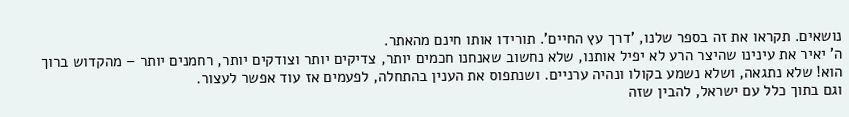נושאים. תקראו את זה בספר שלנו, 'דרך עץ החיים'. תורידו אותו חינם מהאתר.
ה' יאיר את עינינו שהיצר הרע לא יפיל אותנו, שלא נחשוב שאנחנו חכמים יותר, צדיקים יותר וצודקים יותר, רחמנים יותר – מהקדוש ברוך הוא! שלא נתגאה, ושלא נשמע בקולו ונהיה ערניים. ושנתפוס את הענין בהתחלה, לפעמים אז עוד אפשר לעצור.
וגם בתוך כלל עם ישראל, להבין שזה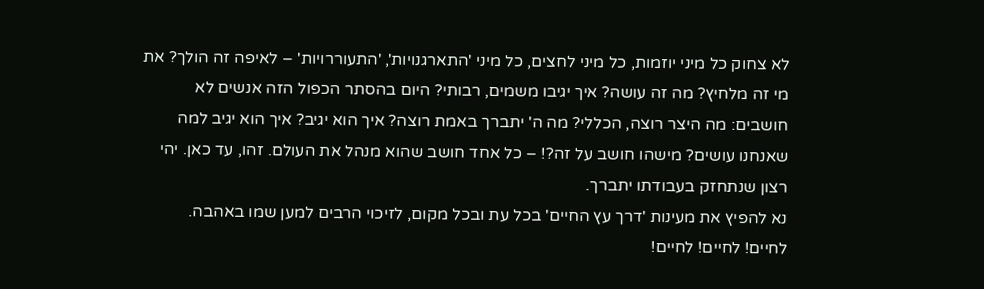לא צחוק כל מיני יוזמות, כל מיני לחצים, כל מיני 'התארגנויות', 'התעוררויות' – לאיפה זה הולך? את מי זה מלחיץ? מה זה עושה? איך יגיבו משמים, רבותי? היום בהסתר הכפול הזה אנשים לא חושבים: מה היצר רוצה, הכללי? מה ה' יתברך באמת רוצה? איך הוא יגיב? איך הוא יגיב למה שאנחנו עושים? מישהו חושב על זה?! – כל אחד חושב שהוא מנהל את העולם. זהו, עד כאן. יהי רצון שנתחזק בעבודתו יתברך.
נא להפיץ את מעינות 'דרך עץ החיים' בכל עת ובכל מקום, לזיכוי הרבים למען שמו באהבה.
לחיים! לחיים! לחיים!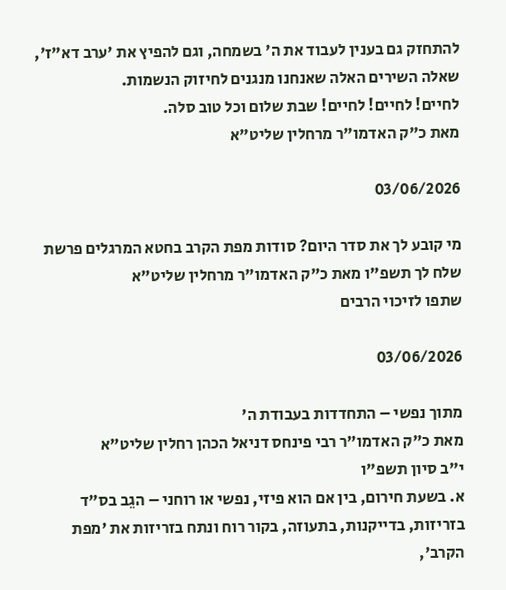להתחזק גם בענין לעבוד את ה' בשמחה, וגם להפיץ את 'ערב דא"ז', שאלה השירים האלה שאנחנו מנגנים לחיזוק הנשמות.
לחיים! לחיים! לחיים! שבת שלום וכל טוב סלה.
מאת כ"ק האדמו"ר מרחלין שליט"א

03/06/2026

מי קובע לך את סדר היום? סודות מפת הקרב בחטא המרגלים פרשת שלח לך תשפ"ו מאת כ"ק האדמו"ר מרחלין שליט"א
שתפו לזיכוי הרבים

03/06/2026

מתוך נפשי – התחדדות בעבודת ה'
מאת כ"ק האדמו"ר רבי פינחס דניאל הכהן רחלין שליט"א
י"ב סיון תשפ"ו
א. בשעת חירום, בין אם הוא פיזי, נפשי או רוחני – הגֵב בס"ד בזריזות, בדייקנות, בתעוזה, בקור רוח ונתח בזריזות את 'מפת הקרב',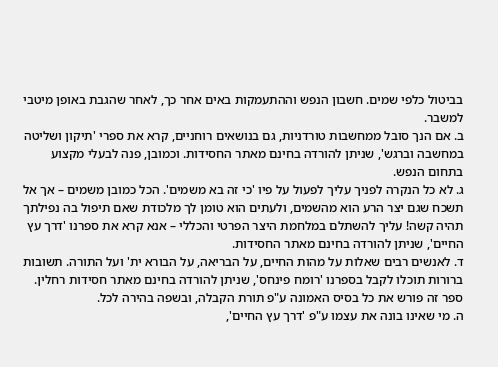בביטול כלפי שמים. חשבון הנפש וההתעמקות באים אחר כך, לאחר שהגבת באופן מיטבי למשבר.
ב. אם הנך סובל ממחשבות טורדניות, גם בנושאים רוחניים, קרא את ספרי 'תיקון ושליטה במחשבה וברגש', שניתן להורדה בחינם מאתר החסידות. וכמובן, פנה לבעלי מקצוע בתחום הנפש.
ג. לא כל הנקרה לפניך עליך לפעול על פיו 'כי זה בא משמים'. הכל כמובן משמים – אך אל תשכח שגם יצר הרע הוא מהשמים, ולעתים הוא טומן לך מלכודת שאם תיפול בה נפילתך תהיה קשה! עליך להשתלם במלחמת היצר הפרטי והכללי – אנא קרא את ספרנו 'דרך עץ החיים', שניתן להורדה בחינם מאתר החסידות.
ד. לאנשים רבים שאלות על מהות החיים, על הבריאה, על הבורא ית' ועל התורה. תשובות ברורות תוכלו לקבל בספרנו 'רומח פינחס', שניתן להורדה בחינם מאתר חסידות רחלין. ספר זה פורש את כל בסיס האמונה ע"פ תורת הקבלה, ובשפה בהירה לכל.
ה. מי שאינו בונה את עצמו ע"פ 'דרך עץ החיים',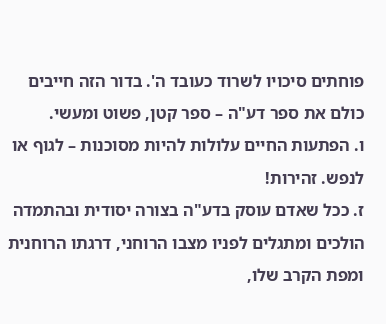פוחתים סיכויו לשרוד כעובד ה'. בדור הזה חייבים כולם את ספר דע"ה – ספר קטן, פשוט ומעשי.
ו. הפתעות החיים עלולות להיות מסוכנות – לגוף או לנפש. זהירות!
ז. ככל שאדם עוסק בדע"ה בצורה יסודית ובהתמדה הולכים ומתגלים לפניו מצבו הרוחני, דרגתו הרוחנית ומפת הקרב שלו,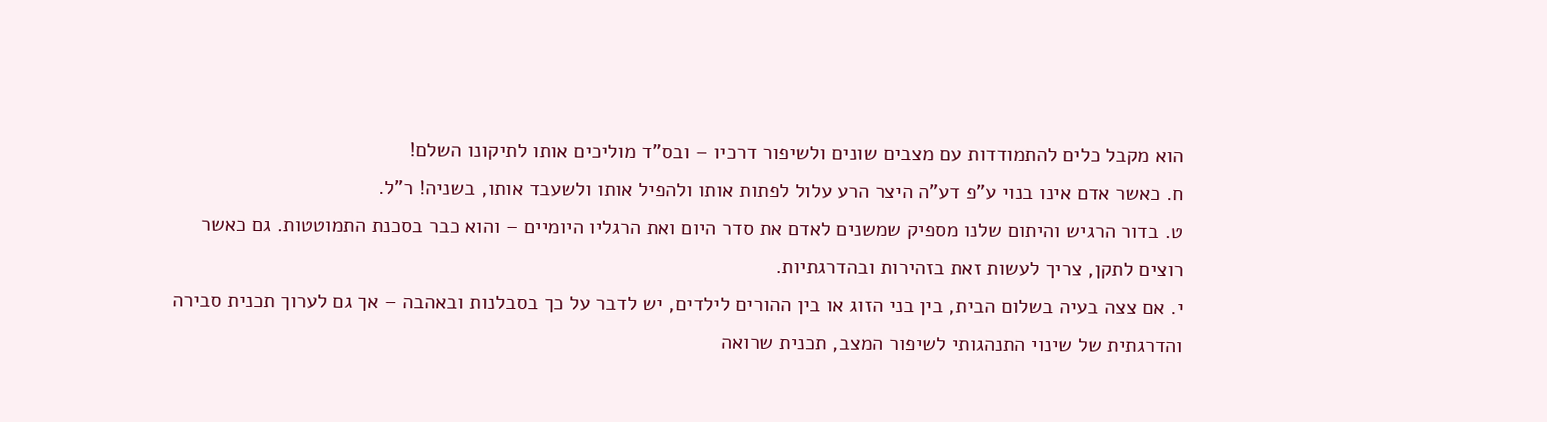הוא מקבל כלים להתמודדות עם מצבים שונים ולשיפור דרכיו – ובס"ד מוליכים אותו לתיקונו השלם!
ח. כאשר אדם אינו בנוי ע"פ דע"ה היצר הרע עלול לפתות אותו ולהפיל אותו ולשעבד אותו, בשניה! ר"ל.
ט. בדור הרגיש והיתום שלנו מספיק שמשנים לאדם את סדר היום ואת הרגליו היומיים – והוא כבר בסכנת התמוטטות. גם כאשר רוצים לתקן, צריך לעשות זאת בזהירות ובהדרגתיות.
י. אם צצה בעיה בשלום הבית, בין בני הזוג או בין ההורים לילדים, יש לדבר על כך בסבלנות ובאהבה – אך גם לערוך תכנית סבירה והדרגתית של שינוי התנהגותי לשיפור המצב, תכנית שרואה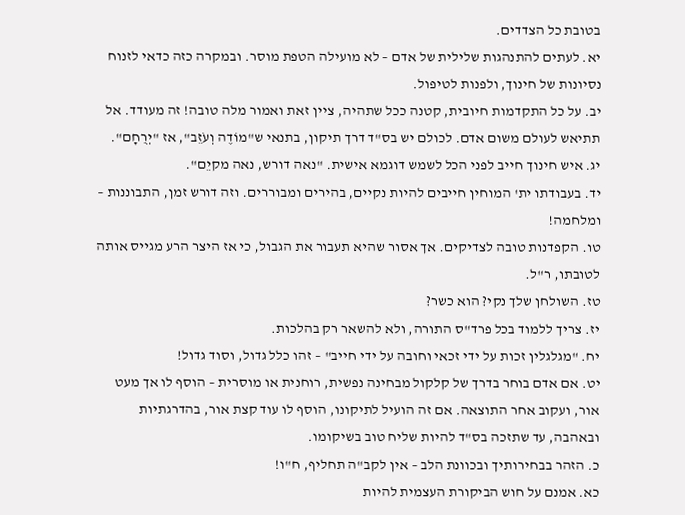בטובת כל הצדדים.
יא. לעתים להתנהגות שלילית של אדם – לא מועילה הטפת מוסר. ובמקרה כזה כדאי לזנוח נסיונות של חינוך, ולפנות לטיפול.
יב. על כל התקדמות חיובית, קטנה ככל שתהיה, ציין זאת ואמור מלה טובה! זה מעודד. אל תתיאש לעולם משום אדם. לכולם יש בס"ד דרך תיקון, בתנאי ש"מוֹדֶה וְעֹזֵב", אז "יְרֻחָם".
יג. איש חינוך חייב לפני הכל לשמש דוגמא אישית. "נאה דורש, נאה מקיֵם".
יד. בעבודתו ית' המוחין חייבים להיות נקיים, בהירים ומבוררים. וזה דורש זמן, התבוננות – ומלחמה!
טו. הקפדנות טובה לצדיקים. אך אסור שהיא תעבור את הגבול, כי אז היצר הרע מגייס אותה לטובתו, ר"ל.
טז. השולחן שלך נקי? הוא כשר?
יז. צריך ללמוד בכל פרד"ס התורה, ולא להשאר רק בהלכות.
יח. "מגלגלין זכות על ידי זכאי וחובה על ידי חייב" – זהו כלל גדול, וסוד גדול!
יט. אם אדם בוחר בדרך של קלקול מבחינה נפשית, רוחנית או מוסרית – הוסף לו אך מעט אור, ועקוב אחר התוצאה. אם זה הועיל לתיקונו, הוסף לו עוד קצת אור, בהדרגתיות ובאהבה, עד שתזכה בס"ד להיות שליח טוב בשיקומו.
כ. הזהר בבחירותיך ובכוונת הלב – אין לקב"ה תחליף, ח"ו!
כא. אמנם על חוש הביקורת העצמית להיות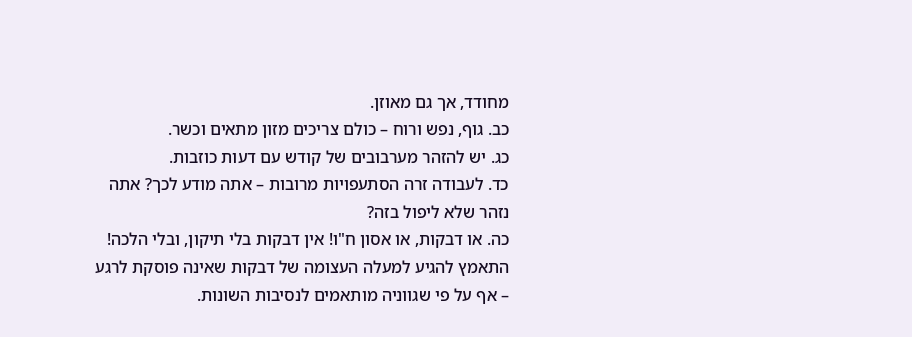מחודד, אך גם מאוזן.
כב. גוף, נפש ורוח – כולם צריכים מזון מתאים וכשר.
כג. יש להזהר מערבובים של קודש עם דעות כוזבות.
כד. לעבודה זרה הסתעפויות מרובות – אתה מודע לכך? אתה נזהר שלא ליפול בזה?
כה. או דבקות, או אסון ח"ו! אין דבקות בלי תיקון, ובלי הלכה! התאמץ להגיע למעלה העצומה של דבקות שאינה פוסקת לרגע – אף על פי שגווניה מותאמים לנסיבות השונות.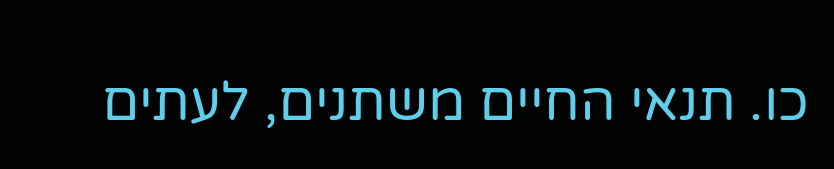כו. תנאי החיים משתנים, לעתים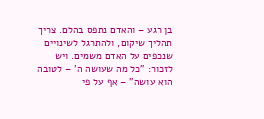בן רגע – והאדם נתפס בהלם. צריך תהליך שיקום, ולהתרגל לשינויים שנכפים על האדם משמים. ויש לזכור: "כל מה שעושה ה' – לטובה הוא עושה" – אף על פי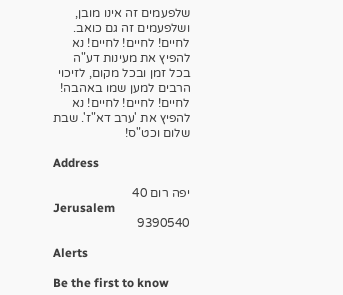שלפעמים זה אינו מובן, ושלפעמים זה גם כואב.
לחיים! לחיים! לחיים! נא להפיץ את מעינות דע"ה בכל זמן ובכל מקום, לזיכוי הרבים למען שמו באהבה!
לחיים! לחיים! לחיים! נא להפיץ את 'ערב דא"ז'. שבת שלום וכט"ס!

Address

יפה רום 40
Jerusalem
9390540

Alerts

Be the first to know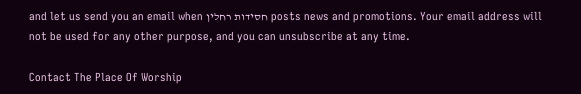and let us send you an email when חסידות רחלין posts news and promotions. Your email address will not be used for any other purpose, and you can unsubscribe at any time.

Contact The Place Of Worship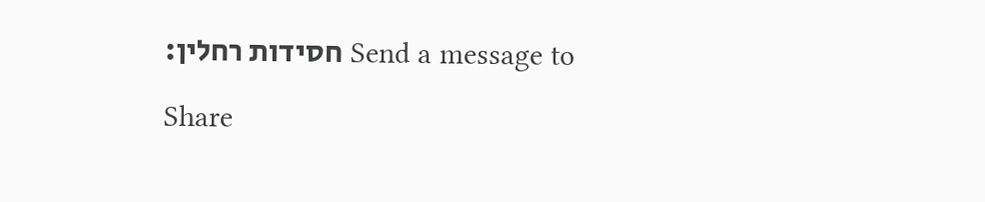Send a message to חסידות רחלין:

Share